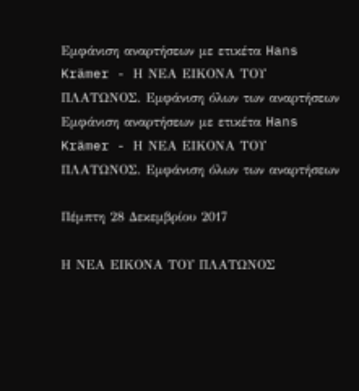Εμφάνιση αναρτήσεων με ετικέτα Hans Krämer - Η ΝΕΑ ΕΙΚΟΝΑ ΤΟΥ ΠΛΑΤΩΝΟΣ. Εμφάνιση όλων των αναρτήσεων
Εμφάνιση αναρτήσεων με ετικέτα Hans Krämer - Η ΝΕΑ ΕΙΚΟΝΑ ΤΟΥ ΠΛΑΤΩΝΟΣ. Εμφάνιση όλων των αναρτήσεων

Πέμπτη 28 Δεκεμβρίου 2017

Η ΝΕΑ ΕΙΚΟΝΑ ΤΟΥ ΠΛΑΤΩΝΟΣ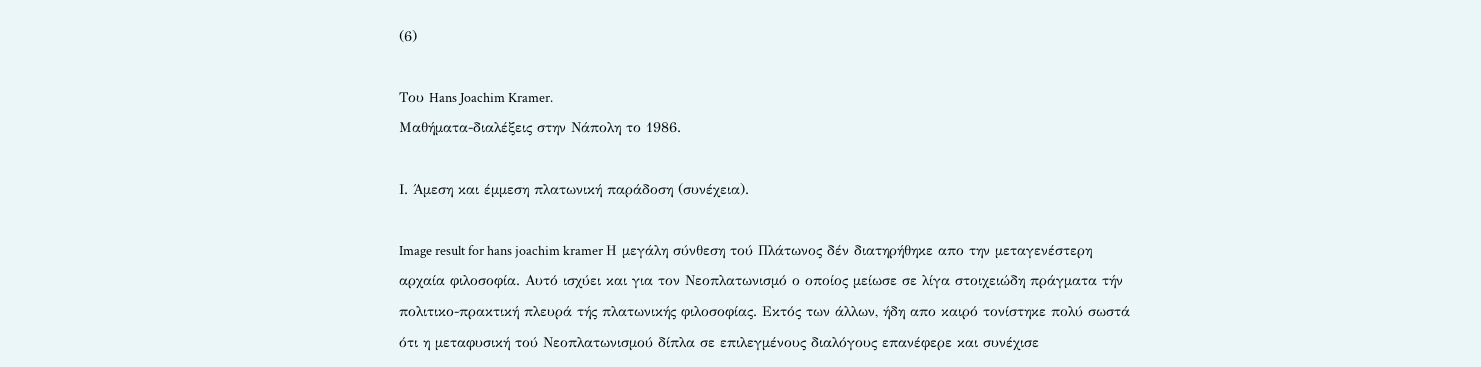(6)

Του Hans Joachim Kramer.
Μαθήματα-διαλέξεις στην Νάπολη το 1986.

Ι. Άμεση και έμμεση πλατωνική παράδοση (συνέχεια).

Image result for hans joachim kramer Η μεγάλη σύνθεση τού Πλάτωνος δέν διατηρήθηκε απο την μεταγενέστερη αρχαία φιλοσοφία. Αυτό ισχύει και για τον Νεοπλατωνισμό ο οποίος μείωσε σε λίγα στοιχειώδη πράγματα τήν πολιτικο-πρακτική πλευρά τής πλατωνικής φιλοσοφίας. Εκτός των άλλων, ήδη απο καιρό τονίστηκε πολύ σωστά ότι η μεταφυσική τού Νεοπλατωνισμού δίπλα σε επιλεγμένους διαλόγους επανέφερε και συνέχισε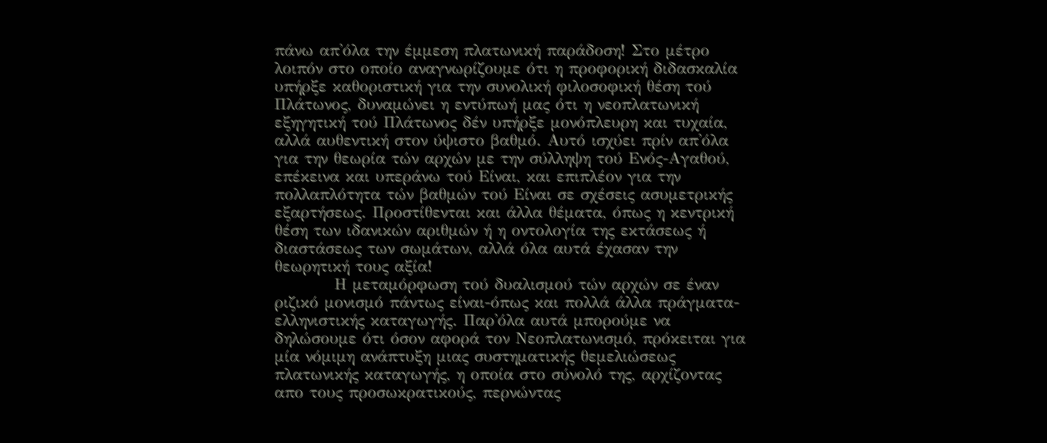πάνω απ'όλα την έμμεση πλατωνική παράδοση! Στο μέτρο λοιπόν στο οποίο αναγνωρίζουμε ότι η προφορική διδασκαλία υπήρξε καθοριστική για την συνολική φιλοσοφική θέση τού Πλάτωνος, δυναμώνει η εντύπωή μας ότι η νεοπλατωνική εξηγητική τού Πλάτωνος δέν υπήρξε μονόπλευρη και τυχαία, αλλά αυθεντική στον ύψιστο βαθμό. Αυτό ισχύει πρίν απ'όλα για την θεωρία τών αρχών με την σύλληψη τού Ενός-Αγαθού, επέκεινα και υπεράνω τού Είναι, και επιπλέον για την πολλαπλότητα τών βαθμών τού Είναι σε σχέσεις ασυμετρικής εξαρτήσεως. Προστίθενται και άλλα θέματα, όπως η κεντρική θέση των ιδανικών αριθμών ή η οντολογία της εκτάσεως ή διαστάσεως των σωμάτων, αλλά όλα αυτά έχασαν την θεωρητική τους αξία!
          Η μεταμόρφωση τού δυαλισμού τών αρχών σε έναν ριζικό μονισμό πάντως είναι-όπως και πολλά άλλα πράγματα-ελληνιστικής καταγωγής. Παρ'όλα αυτά μπορούμε να δηλώσουμε ότι όσον αφορά τον Νεοπλατωνισμό, πρόκειται για μία νόμιμη ανάπτυξη μιας συστηματικής θεμελιώσεως πλατωνικής καταγωγής, η οποία στο σύνολό της, αρχίζοντας απο τους προσωκρατικούς, περνώντας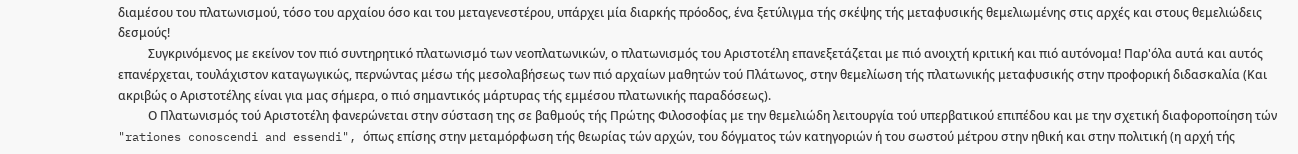διαμέσου του πλατωνισμού, τόσο του αρχαίου όσο και του μεταγενεστέρου, υπάρχει μία διαρκής πρόοδος, ένα ξετύλιγμα τής σκέψης τής μεταφυσικής θεμελιωμένης στις αρχές και στους θεμελιώδεις δεσμούς!
          Συγκρινόμενος με εκείνον τον πιό συντηρητικό πλατωνισμό των νεοπλατωνικών, ο πλατωνισμός του Αριστοτέλη επανεξετάζεται με πιό ανοιχτή κριτική και πιό αυτόνομα! Παρ'όλα αυτά και αυτός επανέρχεται, τουλάχιστον καταγωγικώς, περνώντας μέσω τής μεσολαβήσεως των πιό αρχαίων μαθητών τού Πλάτωνος, στην θεμελίωση τής πλατωνικής μεταφυσικής στην προφορική διδασκαλία (Και ακριβώς ο Αριστοτέλης είναι για μας σήμερα, ο πιό σημαντικός μάρτυρας τής εμμέσου πλατωνικής παραδόσεως).
          Ο Πλατωνισμός τού Αριστοτέλη φανερώνεται στην σύσταση της σε βαθμούς τής Πρώτης Φιλοσοφίας με την θεμελιώδη λειτουργία τού υπερβατικού επιπέδου και με την σχετική διαφοροποίηση τών "rationes conoscendi and essendi", όπως επίσης στην μεταμόρφωση τής θεωρίας τών αρχών, του δόγματος τών κατηγοριών ή του σωστού μέτρου στην ηθική και στην πολιτική (η αρχή τής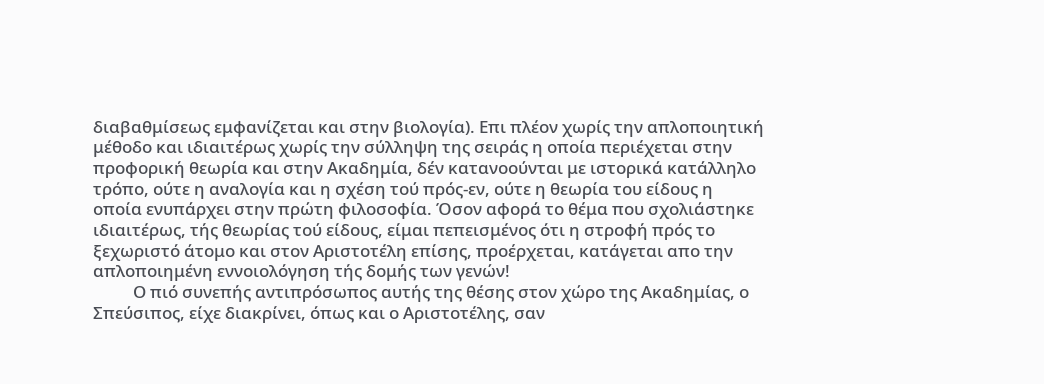διαβαθμίσεως εμφανίζεται και στην βιολογία). Επι πλέον χωρίς την απλοποιητική μέθοδο και ιδιαιτέρως χωρίς την σύλληψη της σειράς η οποία περιέχεται στην προφορική θεωρία και στην Ακαδημία, δέν κατανοούνται με ιστορικά κατάλληλο τρόπο, ούτε η αναλογία και η σχέση τού πρός-εν, ούτε η θεωρία του είδους η οποία ενυπάρχει στην πρώτη φιλοσοφία. Όσον αφορά το θέμα που σχολιάστηκε ιδιαιτέρως, τής θεωρίας τού είδους, είμαι πεπεισμένος ότι η στροφή πρός το ξεχωριστό άτομο και στον Αριστοτέλη επίσης, προέρχεται, κατάγεται απο την απλοποιημένη εννοιολόγηση τής δομής των γενών!
          Ο πιό συνεπής αντιπρόσωπος αυτής της θέσης στον χώρο της Ακαδημίας, ο Σπεύσιπος, είχε διακρίνει, όπως και ο Αριστοτέλης, σαν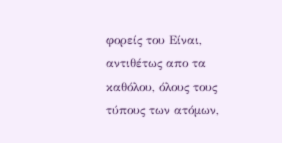φορείς του Είναι, αντιθέτως απο τα καθόλου, όλους τους τύπους των ατόμων,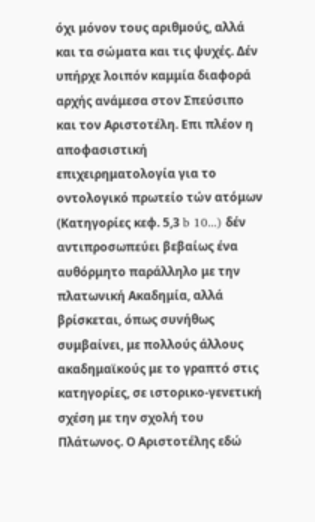όχι μόνον τους αριθμούς, αλλά και τα σώματα και τις ψυχές. Δέν υπήρχε λοιπόν καμμία διαφορά αρχής ανάμεσα στον Σπεύσιπο και τον Αριστοτέλη. Επι πλέον η αποφασιστική επιχειρηματολογία για το οντολογικό πρωτείο τών ατόμων (Κατηγορίες κεφ. 5,3 b 10...) δέν αντιπροσωπεύει βεβαίως ένα αυθόρμητο παράλληλο με την πλατωνική Ακαδημία, αλλά βρίσκεται, όπως συνήθως συμβαίνει, με πολλούς άλλους ακαδημαϊκούς με το γραπτό στις κατηγορίες, σε ιστορικο-γενετική σχέση με την σχολή του Πλάτωνος. Ο Αριστοτέλης εδώ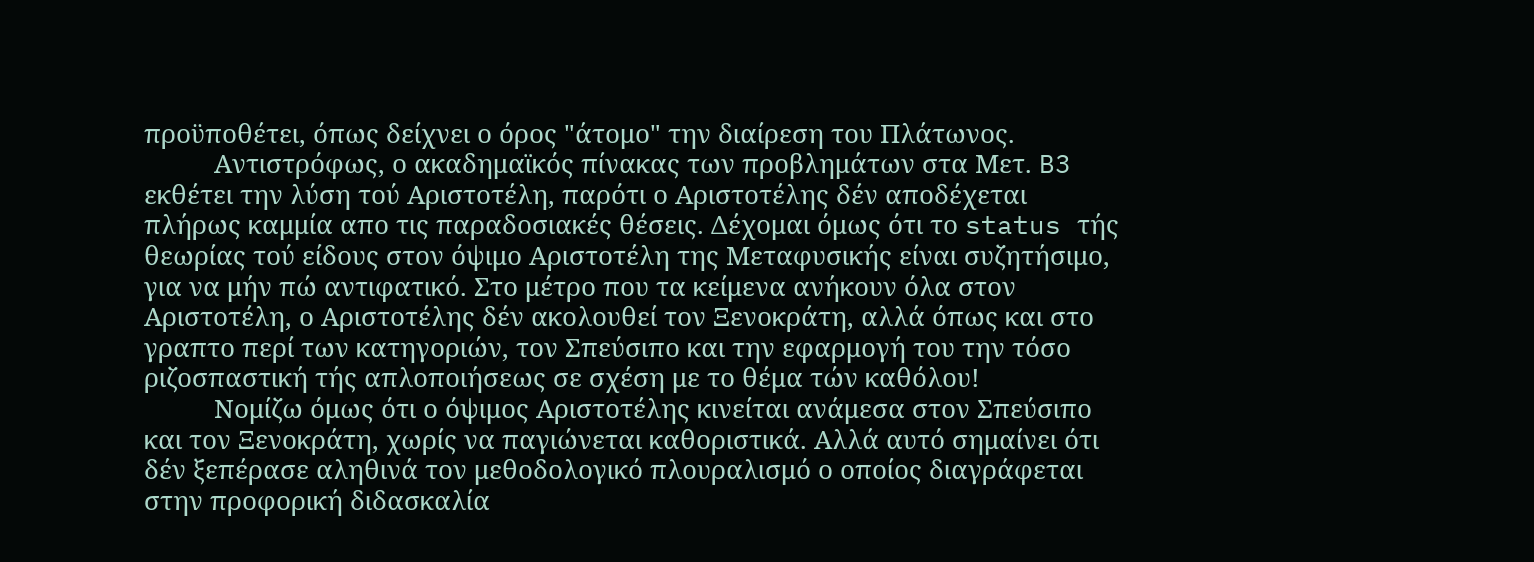προϋποθέτει, όπως δείχνει ο όρος "άτομο" την διαίρεση του Πλάτωνος.
          Αντιστρόφως, ο ακαδημαϊκός πίνακας των προβλημάτων στα Μετ. B3 εκθέτει την λύση τού Αριστοτέλη, παρότι ο Αριστοτέλης δέν αποδέχεται πλήρως καμμία απο τις παραδοσιακές θέσεις. Δέχομαι όμως ότι το status τής θεωρίας τού είδους στον όψιμο Αριστοτέλη της Μεταφυσικής είναι συζητήσιμο, για να μήν πώ αντιφατικό. Στο μέτρο που τα κείμενα ανήκουν όλα στον Αριστοτέλη, ο Αριστοτέλης δέν ακολουθεί τον Ξενοκράτη, αλλά όπως και στο γραπτο περί των κατηγοριών, τον Σπεύσιπο και την εφαρμογή του την τόσο ριζοσπαστική τής απλοποιήσεως σε σχέση με το θέμα τών καθόλου!
          Νομίζω όμως ότι ο όψιμος Αριστοτέλης κινείται ανάμεσα στον Σπεύσιπο και τον Ξενοκράτη, χωρίς να παγιώνεται καθοριστικά. Αλλά αυτό σημαίνει ότι δέν ξεπέρασε αληθινά τον μεθοδολογικό πλουραλισμό ο οποίος διαγράφεται στην προφορική διδασκαλία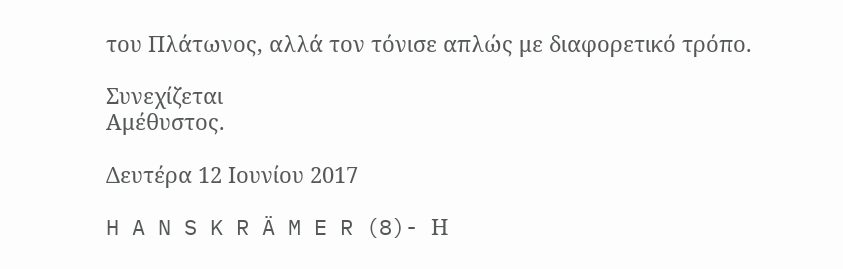του Πλάτωνος, αλλά τον τόνισε απλώς με διαφορετικό τρόπο.

Συνεχίζεται
Αμέθυστος.

Δευτέρα 12 Ιουνίου 2017

H A N S K R Ä M E R (8)- Η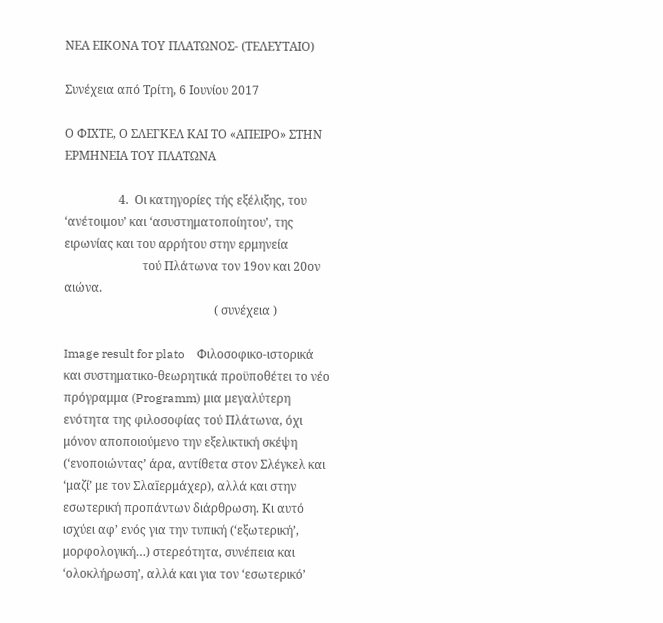ΝΕΑ ΕΙΚΟΝΑ ΤΟΥ ΠΛΑΤΩΝΟΣ- (ΤΕΛΕΥΤΑΙΟ)

Συνέχεια από Τρίτη, 6 Ιουνίου 2017

Ο ΦΙΧΤΕ, Ο ΣΛΕΓΚΕΛ ΚΑΙ ΤΟ «ΑΠΕΙΡΟ» ΣΤΗΝ ΕΡΜΗΝΕΙΑ ΤΟΥ ΠΛΑΤΩΝΑ

                  4.  Οι κατηγορίες τής εξέλιξης, του ‘ανέτοιμου’ και ‘ασυστηματοποίητου’, της ειρωνίας και του αρρήτου στην ερμηνεία
                          τού Πλάτωνα τον 19ον και 20ον αιώνα.
                                                  ( συνέχεια )

Image result for plato    Φιλοσοφικο-ιστορικά και συστηματικο-θεωρητικά προϋποθέτει το νέο πρόγραμμα (Programm) μια μεγαλύτερη ενότητα της φιλοσοφίας τού Πλάτωνα, όχι μόνον αποποιούμενο την εξελικτική σκέψη (‘ενοποιώντας’ άρα, αντίθετα στον Σλέγκελ και ‘μαζί’ με τον Σλαїερμάχερ), αλλά και στην εσωτερική προπάντων διάρθρωση. Κι αυτό ισχύει αφ’ ενός για την τυπική (‘εξωτερική’, μορφολογική…) στερεότητα, συνέπεια και ‘ολοκλήρωση’, αλλά και για τον ‘εσωτερικό’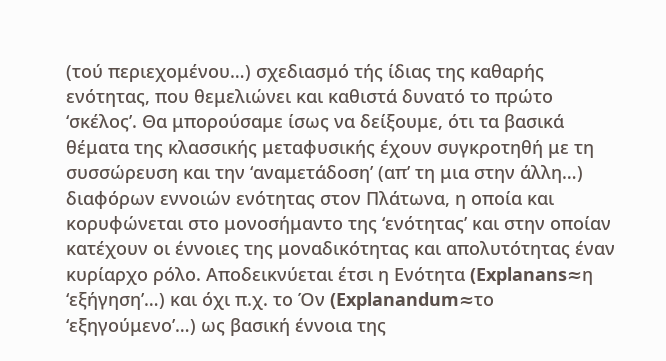(τού περιεχομένου…) σχεδιασμό τής ίδιας της καθαρής ενότητας, που θεμελιώνει και καθιστά δυνατό το πρώτο ‘σκέλος’. Θα μπορούσαμε ίσως να δείξουμε, ότι τα βασικά θέματα της κλασσικής μεταφυσικής έχουν συγκροτηθή με τη συσσώρευση και την ‘αναμετάδοση’ (απ’ τη μια στην άλλη…) διαφόρων εννοιών ενότητας στον Πλάτωνα, η οποία και κορυφώνεται στο μονοσήμαντο της ‘ενότητας’ και στην οποίαν κατέχουν οι έννοιες της μοναδικότητας και απολυτότητας έναν κυρίαρχο ρόλο. Αποδεικνύεται έτσι η Ενότητα (Explanans≈η ‘εξήγηση’…) και όχι π.χ. το Όν (Explanandum≈το ‘εξηγούμενο’…) ως βασική έννοια της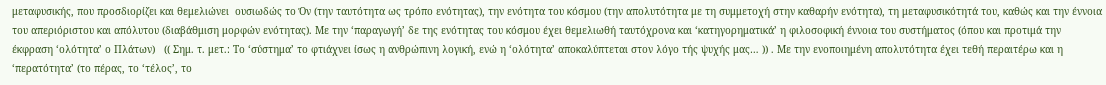μεταφυσικής, που προσδιορίζει και θεμελιώνει  ουσιωδώς το Όν (την ταυτότητα ως τρόπο ενότητας), την ενότητα του κόσμου (την απολυτότητα με τη συμμετοχή στην καθαρήν ενότητα), τη μεταφυσικότητά του, καθώς και την έννοια του απεριόριστου και απόλυτου (διαβάθμιση μορφών ενότητας). Με την ‘παραγωγή’ δε της ενότητας του κόσμου έχει θεμελιωθή ταυτόχρονα και ‘κατηγορηματικά’ η φιλοσοφική έννοια του συστήματος (όπου και προτιμά την έκφραση ‘ολότητα’ ο Πλάτων)   (( Σημ. τ. μετ.: Το ‘σύστημα’ το φτιάχνει ίσως η ανθρώπινη λογική, ενώ η ‘ολότητα’ αποκαλύπτεται στον λόγο τής ψυχής μας… )) . Με την ενοποιημένη απολυτότητα έχει τεθή περαιτέρω και η ‘περατότητα’ (το πέρας, το ‘τέλος’, το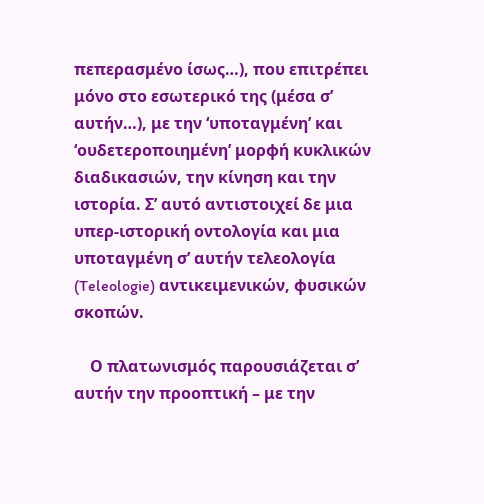πεπερασμένο ίσως…), που επιτρέπει μόνο στο εσωτερικό της (μέσα σ’ αυτήν…), με την ‘υποταγμένη’ και ‘ουδετεροποιημένη’ μορφή κυκλικών διαδικασιών, την κίνηση και την ιστορία. Σ’ αυτό αντιστοιχεί δε μια υπερ-ιστορική οντολογία και μια υποταγμένη σ’ αυτήν τελεολογία (Teleologie) αντικειμενικών, φυσικών σκοπών.

    Ο πλατωνισμός παρουσιάζεται σ’ αυτήν την προοπτική – με την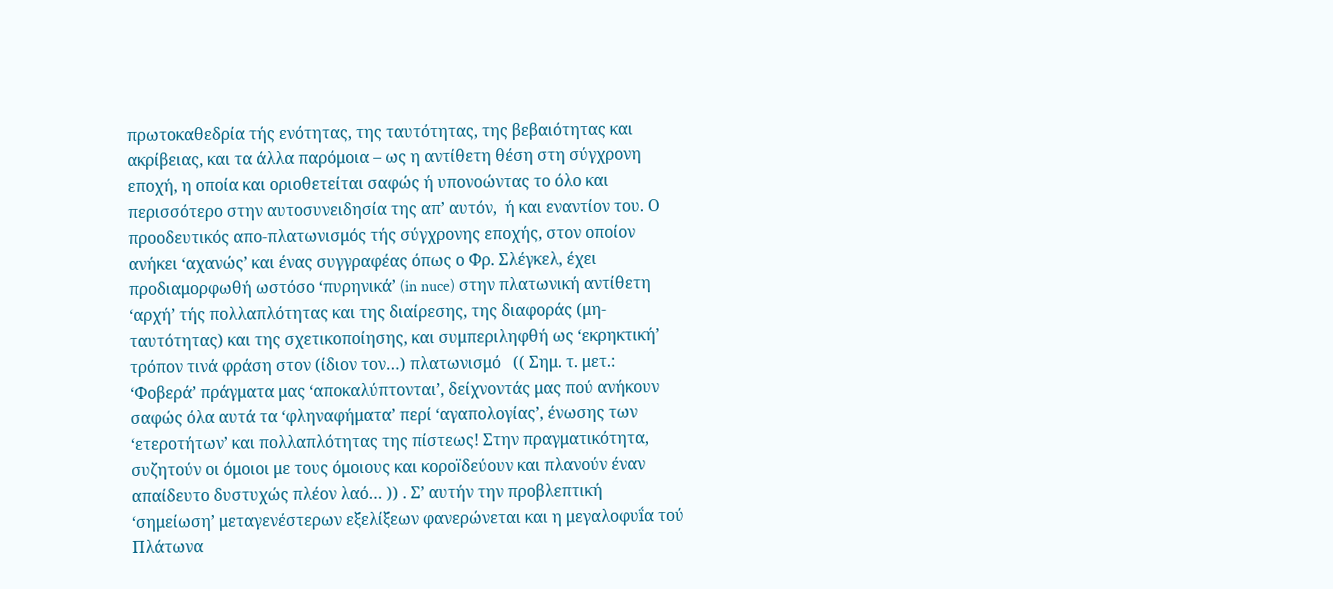πρωτοκαθεδρία τής ενότητας, της ταυτότητας, της βεβαιότητας και ακρίβειας, και τα άλλα παρόμοια – ως η αντίθετη θέση στη σύγχρονη εποχή, η οποία και οριοθετείται σαφώς ή υπονοώντας το όλο και περισσότερο στην αυτοσυνειδησία της απ’ αυτόν,  ή και εναντίον του. Ο προοδευτικός απο-πλατωνισμός τής σύγχρονης εποχής, στον οποίον ανήκει ‘αχανώς’ και ένας συγγραφέας όπως ο Φρ. Σλέγκελ, έχει προδιαμορφωθή ωστόσο ‘πυρηνικά’ (in nuce) στην πλατωνική αντίθετη ‘αρχή’ τής πολλαπλότητας και της διαίρεσης, της διαφοράς (μη-ταυτότητας) και της σχετικοποίησης, και συμπεριληφθή ως ‘εκρηκτική’ τρόπον τινά φράση στον (ίδιον τον…) πλατωνισμό   (( Σημ. τ. μετ.: ‘Φοβερά’ πράγματα μας ‘αποκαλύπτονται’, δείχνοντάς μας πού ανήκουν σαφώς όλα αυτά τα ‘φληναφήματα’ περί ‘αγαπολογίας’, ένωσης των ‘ετεροτήτων’ και πολλαπλότητας της πίστεως! Στην πραγματικότητα, συζητούν οι όμοιοι με τους όμοιους και κοροїδεύουν και πλανούν έναν απαίδευτο δυστυχώς πλέον λαό… )) . Σ’ αυτήν την προβλεπτική ‘σημείωση’ μεταγενέστερων εξελίξεων φανερώνεται και η μεγαλοφυḯα τού Πλάτωνα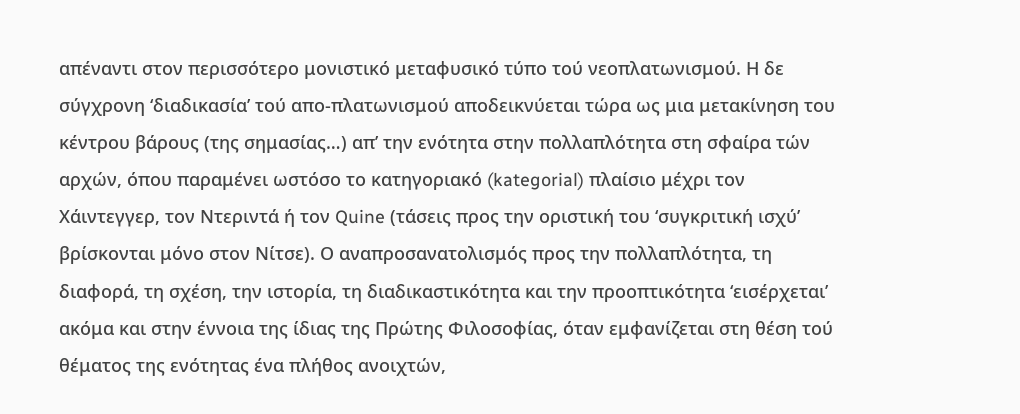απέναντι στον περισσότερο μονιστικό μεταφυσικό τύπο τού νεοπλατωνισμού. Η δε σύγχρονη ‘διαδικασία’ τού απο-πλατωνισμού αποδεικνύεται τώρα ως μια μετακίνηση του κέντρου βάρους (της σημασίας…) απ’ την ενότητα στην πολλαπλότητα στη σφαίρα τών αρχών, όπου παραμένει ωστόσο το κατηγοριακό (kategorial) πλαίσιο μέχρι τον Χάιντεγγερ, τον Ντεριντά ή τον Quine (τάσεις προς την οριστική του ‘συγκριτική ισχύ’ βρίσκονται μόνο στον Νίτσε). Ο αναπροσανατολισμός προς την πολλαπλότητα, τη διαφορά, τη σχέση, την ιστορία, τη διαδικαστικότητα και την προοπτικότητα ‘εισέρχεται’ ακόμα και στην έννοια της ίδιας της Πρώτης Φιλοσοφίας, όταν εμφανίζεται στη θέση τού θέματος της ενότητας ένα πλήθος ανοιχτών,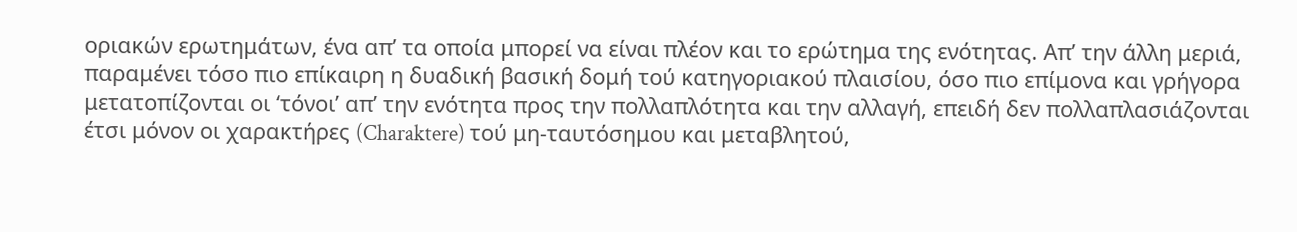οριακών ερωτημάτων, ένα απ’ τα οποία μπορεί να είναι πλέον και το ερώτημα της ενότητας. Απ’ την άλλη μεριά, παραμένει τόσο πιο επίκαιρη η δυαδική βασική δομή τού κατηγοριακού πλαισίου, όσο πιο επίμονα και γρήγορα μετατοπίζονται οι ‘τόνοι’ απ’ την ενότητα προς την πολλαπλότητα και την αλλαγή, επειδή δεν πολλαπλασιάζονται  έτσι μόνον οι χαρακτήρες (Charaktere) τού μη-ταυτόσημου και μεταβλητού,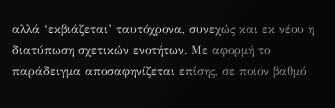αλλά ‘εκβιάζεται’ ταυτόχρονα, συνεχώς και εκ νέου η διατύπωση σχετικών ενοτήτων. Με αφορμή το παράδειγμα αποσαφηνίζεται επίσης, σε ποιον βαθμό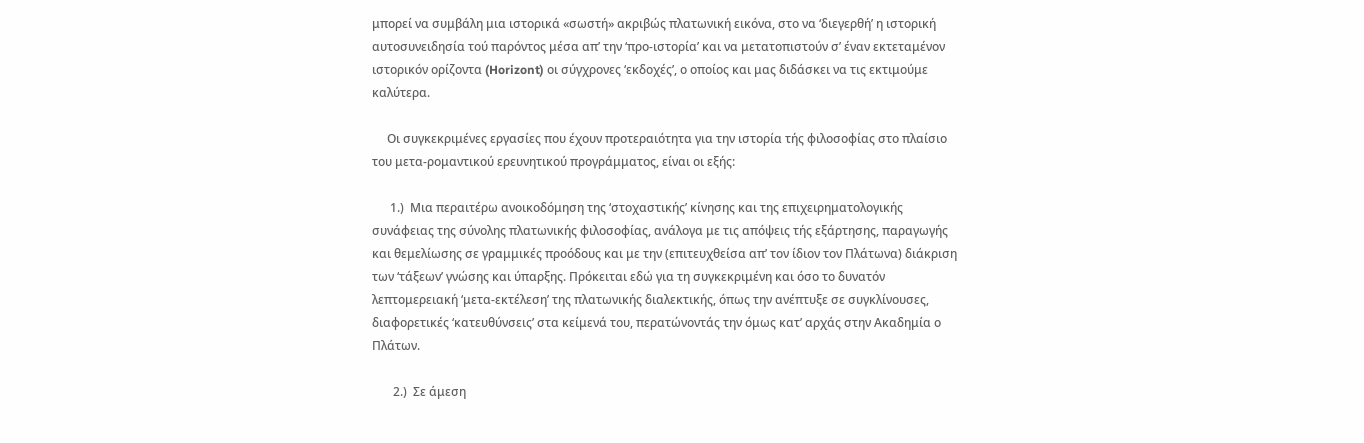μπορεί να συμβάλη μια ιστορικά «σωστή» ακριβώς πλατωνική εικόνα, στο να ‘διεγερθή’ η ιστορική αυτοσυνειδησία τού παρόντος μέσα απ’ την ‘προ-ιστορία’ και να μετατοπιστούν σ’ έναν εκτεταμένον ιστορικόν ορίζοντα (Horizont) οι σύγχρονες ‘εκδοχές’, ο οποίος και μας διδάσκει να τις εκτιμούμε καλύτερα.

     Οι συγκεκριμένες εργασίες που έχουν προτεραιότητα για την ιστορία τής φιλοσοφίας στο πλαίσιο του μετα-ρομαντικού ερευνητικού προγράμματος, είναι οι εξής:

      1.)  Μια περαιτέρω ανοικοδόμηση της ‘στοχαστικής’ κίνησης και της επιχειρηματολογικής συνάφειας της σύνολης πλατωνικής φιλοσοφίας, ανάλογα με τις απόψεις τής εξάρτησης, παραγωγής και θεμελίωσης σε γραμμικές προόδους και με την (επιτευχθείσα απ’ τον ίδιον τον Πλάτωνα) διάκριση των ‘τάξεων’ γνώσης και ύπαρξης. Πρόκειται εδώ για τη συγκεκριμένη και όσο το δυνατόν λεπτομερειακή ‘μετα-εκτέλεση’ της πλατωνικής διαλεκτικής, όπως την ανέπτυξε σε συγκλίνουσες, διαφορετικές ‘κατευθύνσεις’ στα κείμενά του, περατώνοντάς την όμως κατ’ αρχάς στην Ακαδημία ο Πλάτων.

       2.)  Σε άμεση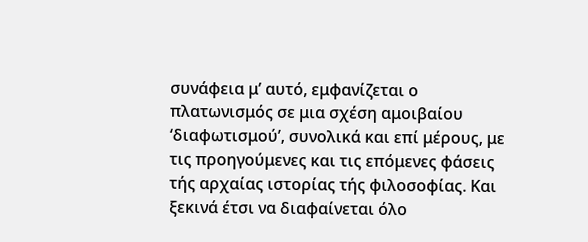συνάφεια μ’ αυτό, εμφανίζεται ο πλατωνισμός σε μια σχέση αμοιβαίου ‘διαφωτισμού’, συνολικά και επί μέρους, με τις προηγούμενες και τις επόμενες φάσεις τής αρχαίας ιστορίας τής φιλοσοφίας. Και ξεκινά έτσι να διαφαίνεται όλο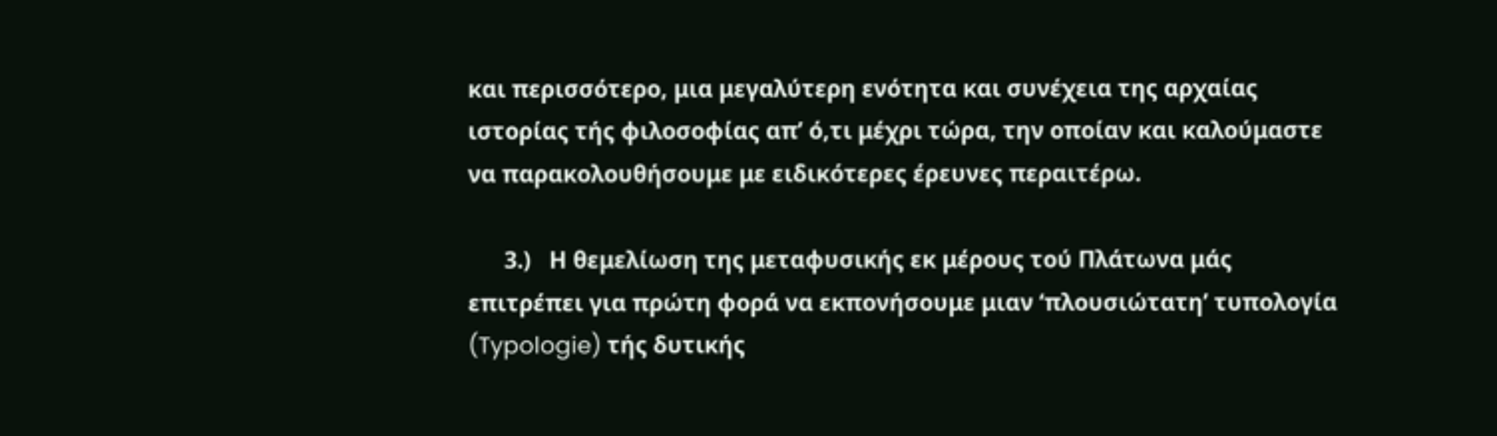και περισσότερο, μια μεγαλύτερη ενότητα και συνέχεια της αρχαίας ιστορίας τής φιλοσοφίας απ’ ό,τι μέχρι τώρα, την οποίαν και καλούμαστε να παρακολουθήσουμε με ειδικότερες έρευνες περαιτέρω.

      3.)   Η θεμελίωση της μεταφυσικής εκ μέρους τού Πλάτωνα μάς επιτρέπει για πρώτη φορά να εκπονήσουμε μιαν ‘πλουσιώτατη’ τυπολογία (Typologie) τής δυτικής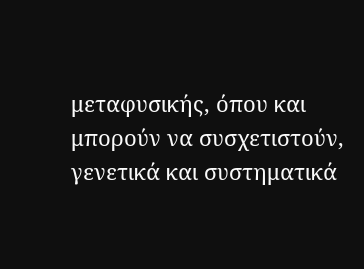μεταφυσικής, όπου και μπορούν να συσχετιστούν, γενετικά και συστηματικά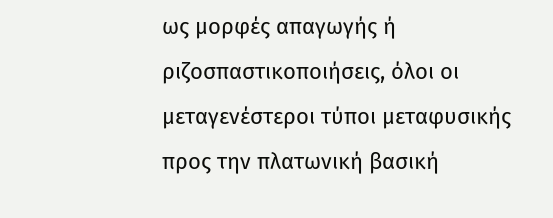ως μορφές απαγωγής ή ριζοσπαστικοποιήσεις, όλοι οι μεταγενέστεροι τύποι μεταφυσικής προς την πλατωνική βασική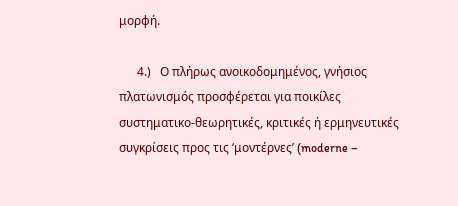μορφή.

      4.)   Ο πλήρως ανοικοδομημένος, γνήσιος πλατωνισμός προσφέρεται για ποικίλες συστηματικο-θεωρητικές, κριτικές ή ερμηνευτικές συγκρίσεις προς τις ‘μοντέρνες’ (moderne –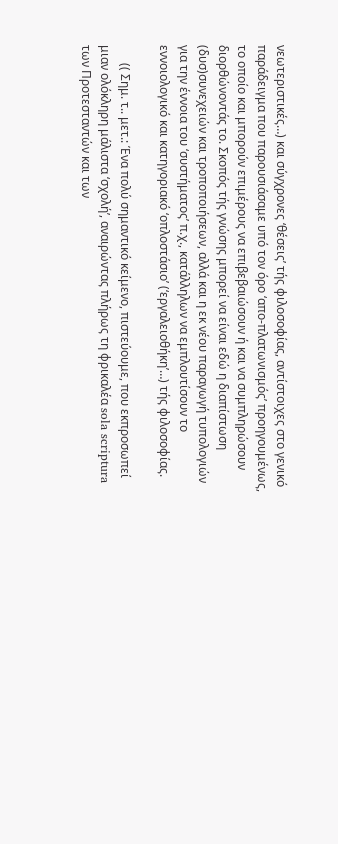νεωτεριστικές…) και σύγχρονες ‘θέσεις’ τής φιλοσοφίας, αντίστοιχες στο γενικό παράδειγμα που παρουσιάσαμε υπό τον όρο ‘απο-πλατωνισμός’ προηγουμένως, το οποίο και μπορούν επιμέρους να επιβεβαιώσουν ή και να συμπληρώσουν διορθώνοντάς το. Σκοπός τής γνώσης μπορεί να είναι εδώ η διαπίστωση (δυσ)συνεχειών και τροποποιήσεων, αλλά και η εκ νέου παραγωγή τυπολογιών για την έννοια του ‘συστήματος’ π.χ., κατάλληλων να εμπλουτίσουν το εννοιολογικό και κατηγοριακό ‘οπλοστάσιο’ (‘εργαλειοθήκη’…) τής φιλοσοφίας.

      (( Σημ. τ.. μετ.: Ένα πολύ σημαντικό κείμενο, πιστεύουμε, που εκπροσωπεί μιαν ολόκληρη μάλιστα ‘σχολή’, αναιρώντας πλήρως τη φρικαλέα sola scriptura των Προτεσταντών και των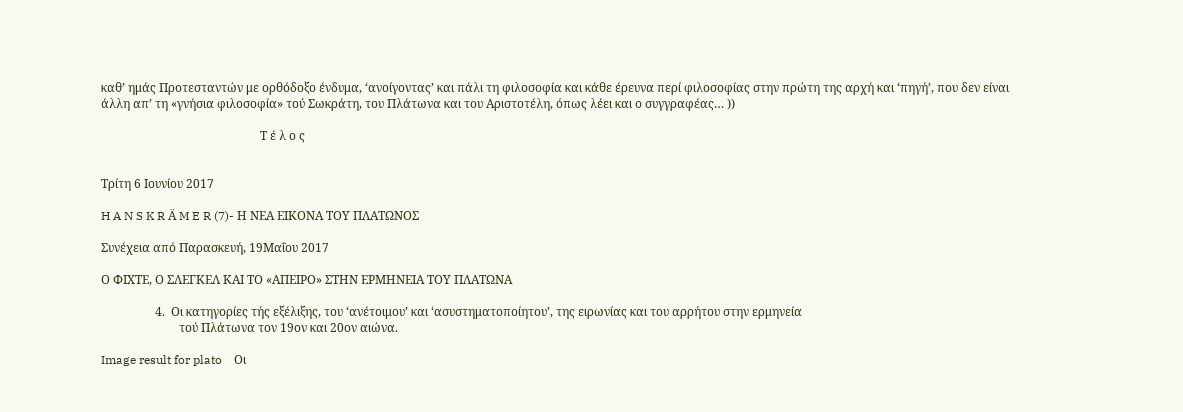καθ’ ημάς Προτεσταντών με ορθόδοξο ένδυμα, ‘ανοίγοντας’ και πάλι τη φιλοσοφία και κάθε έρευνα περί φιλοσοφίας στην πρώτη της αρχή και ‘πηγή’, που δεν είναι άλλη απ’ τη «γνήσια φιλοσοφία» τού Σωκράτη, του Πλάτωνα και του Αριστοτέλη, όπως λέει και ο συγγραφέας… ))

                                                     Τ έ λ ο ς


Τρίτη 6 Ιουνίου 2017

H A N S K R Ä M E R (7)- Η ΝΕΑ ΕΙΚΟΝΑ ΤΟΥ ΠΛΑΤΩΝΟΣ

Συνέχεια από Παρασκευή, 19Μαΐου 2017

Ο ΦΙΧΤΕ, Ο ΣΛΕΓΚΕΛ ΚΑΙ ΤΟ «ΑΠΕΙΡΟ» ΣΤΗΝ ΕΡΜΗΝΕΙΑ ΤΟΥ ΠΛΑΤΩΝΑ

                  4.  Οι κατηγορίες τής εξέλιξης, του ‘ανέτοιμου’ και ‘ασυστηματοποίητου’, της ειρωνίας και του αρρήτου στην ερμηνεία
                          τού Πλάτωνα τον 19ον και 20ον αιώνα.

Image result for plato    Οι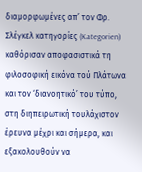διαμορφωμένες απ’ τον Φρ. Σλέγκελ κατηγορίες (Kategorien) καθόρισαν αποφασιστικά τη φιλοσοφική εικόνα τού Πλάτωνα και τον ‘διανοητικό’ του τύπο, στη διηπειρωτική τουλάχιστον έρευνα μέχρι και σήμερα, και εξακολουθούν να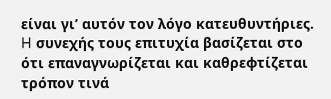είναι γι’ αυτόν τον λόγο κατευθυντήριες. H συνεχής τους επιτυχία βασίζεται στο ότι επαναγνωρίζεται και καθρεφτίζεται τρόπον τινά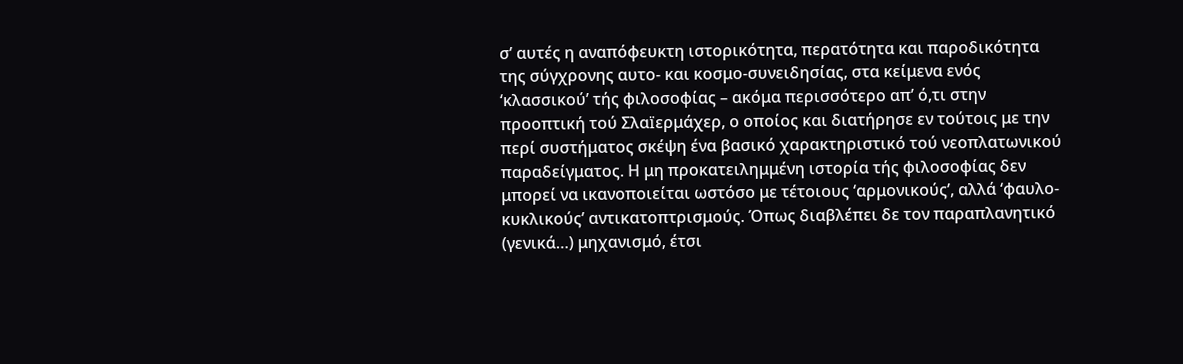σ’ αυτές η αναπόφευκτη ιστορικότητα, περατότητα και παροδικότητα της σύγχρονης αυτο- και κοσμο-συνειδησίας, στα κείμενα ενός ‘κλασσικού’ τής φιλοσοφίας – ακόμα περισσότερο απ’ ό,τι στην προοπτική τού Σλαїερμάχερ, ο οποίος και διατήρησε εν τούτοις με την περί συστήματος σκέψη ένα βασικό χαρακτηριστικό τού νεοπλατωνικού παραδείγματος. Η μη προκατειλημμένη ιστορία τής φιλοσοφίας δεν μπορεί να ικανοποιείται ωστόσο με τέτοιους ‘αρμονικούς’, αλλά ‘φαυλο-κυκλικούς’ αντικατοπτρισμούς. Όπως διαβλέπει δε τον παραπλανητικό (γενικά…) μηχανισμό, έτσι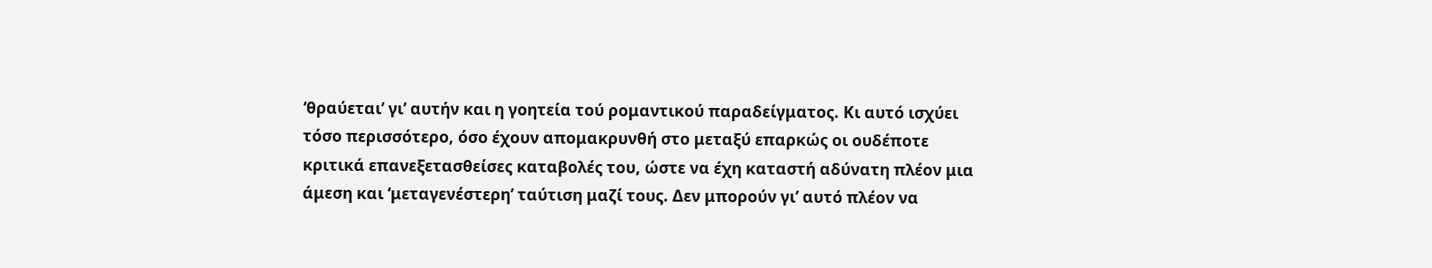‘θραύεται’ γι’ αυτήν και η γοητεία τού ρομαντικού παραδείγματος. Κι αυτό ισχύει τόσο περισσότερο, όσο έχουν απομακρυνθή στο μεταξύ επαρκώς οι ουδέποτε κριτικά επανεξετασθείσες καταβολές του, ώστε να έχη καταστή αδύνατη πλέον μια άμεση και ‘μεταγενέστερη’ ταύτιση μαζί τους. Δεν μπορούν γι’ αυτό πλέον να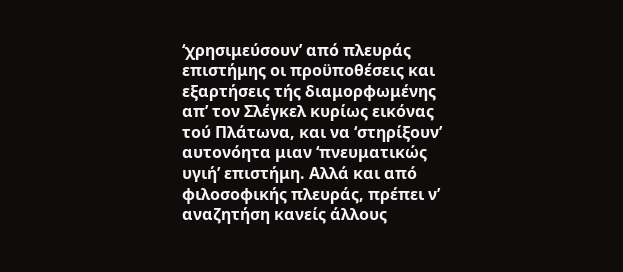‘χρησιμεύσουν’ από πλευράς επιστήμης οι προϋποθέσεις και εξαρτήσεις τής διαμορφωμένης απ’ τον Σλέγκελ κυρίως εικόνας τού Πλάτωνα, και να ‘στηρίξουν’ αυτονόητα μιαν ‘πνευματικώς υγιή’ επιστήμη. Αλλά και από φιλοσοφικής πλευράς, πρέπει ν’ αναζητήση κανείς άλλους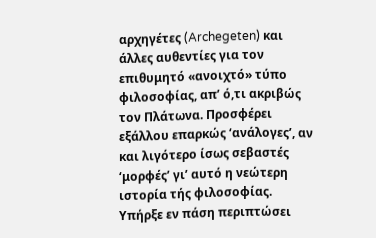αρχηγέτες (Archegeten) και άλλες αυθεντίες για τον επιθυμητό «ανοιχτό» τύπο φιλοσοφίας, απ’ ό,τι ακριβώς τον Πλάτωνα. Προσφέρει εξάλλου επαρκώς ‘ανάλογες’, αν και λιγότερο ίσως σεβαστές ‘μορφές’ γι’ αυτό η νεώτερη ιστορία τής φιλοσοφίας. Υπήρξε εν πάση περιπτώσει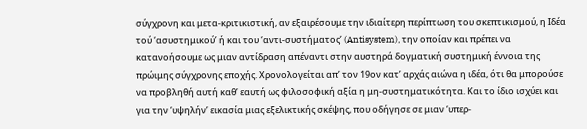σύγχρονη και μετα-κριτικιστική, αν εξαιρέσουμε την ιδιαίτερη περίπτωση του σκεπτικισμού, η Ιδέα τού ‘ασυστημικού’ ή και του ‘αντι-συστήματος’ (Antisystem), την οποίαν και πρέπει να κατανοήσουμε ως μιαν αντίδραση απέναντι στην αυστηρά δογματική συστημική έννοια της πρώιμης σύγχρονης εποχής. Χρονολογείται απ’ τον 19ον κατ’ αρχάς αιώνα η ιδέα, ότι θα μπορούσε να προβληθή αυτή καθ’ εαυτή ως φιλοσοφική αξία η μη-συστηματικότητα. Και το ίδιο ισχύει και για την ‘υψηλήν’ εικασία μιας εξελικτικής σκέψης, που οδήγησε σε μιαν ‘υπερ-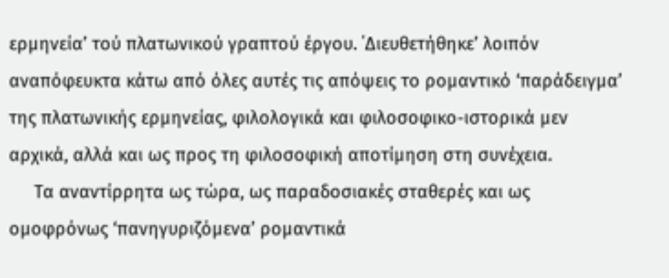ερμηνεία’ τού πλατωνικού γραπτού έργου. ΄Διευθετήθηκε’ λοιπόν αναπόφευκτα κάτω από όλες αυτές τις απόψεις το ρομαντικό ‘παράδειγμα’ της πλατωνικής ερμηνείας, φιλολογικά και φιλοσοφικο-ιστορικά μεν αρχικά, αλλά και ως προς τη φιλοσοφική αποτίμηση στη συνέχεια.
     Tα αναντίρρητα ως τώρα, ως παραδοσιακές σταθερές και ως ομοφρόνως ‘πανηγυριζόμενα’ ρομαντικά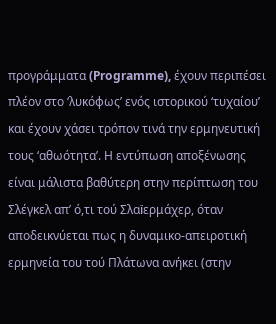προγράμματα (Programme), έχουν περιπέσει πλέον στο ‘λυκόφως’ ενός ιστορικού ‘τυχαίου’ και έχουν χάσει τρόπον τινά την ερμηνευτική τους ‘αθωότητα’. Η εντύπωση αποξένωσης είναι μάλιστα βαθύτερη στην περίπτωση του Σλέγκελ απ’ ό,τι τού Σλαїερμάχερ, όταν αποδεικνύεται πως η δυναμικο-απειροτική ερμηνεία του τού Πλάτωνα ανήκει (στην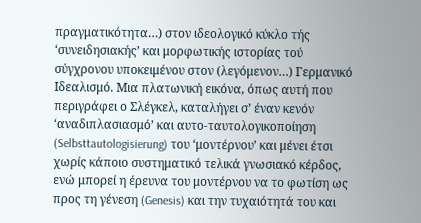πραγματικότητα…) στον ιδεολογικό κύκλο τής ‘συνειδησιακής’ και μορφωτικής ιστορίας τού σύγχρονου υποκειμένου στον (λεγόμενον…) Γερμανικό Ιδεαλισμό. Μια πλατωνική εικόνα, όπως αυτή που περιγράφει ο Σλέγκελ, καταλήγει σ’ έναν κενόν ‘αναδιπλασιασμό’ και αυτο-ταυτολογικοποίηση (Selbsttautologisierung) του ‘μοντέρνου’ και μένει έτσι χωρίς κάποιο συστηματικό τελικά γνωσιακό κέρδος, ενώ μπορεί η έρευνα του μοντέρνου να το φωτίση ως προς τη γένεση (Genesis) και την τυχαιότητά του και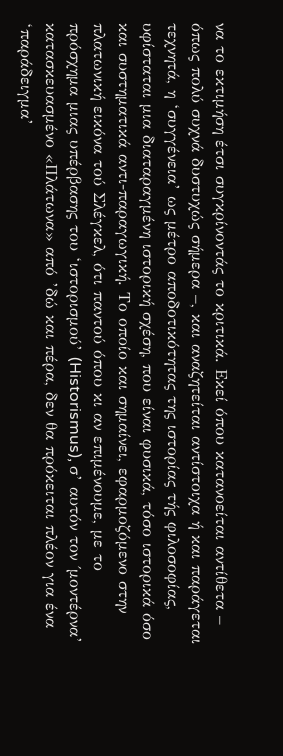να το εκτιμήση έτσι συγκρίνοντάς το κριτικά. Εκεί όπου κατανοείται αντίθετα – όπως πολύ συχνά δυστυχώς σήμερα –, και αναζητείται αντίστοιχα ή και παράγεται τεχνητά, η ‘συγγένεια’ ως μέτρο αποδοτικότητας της ιστορίας τής φιλοσοφίας, υφίσταται μια διαταραγμένη ιστορική σχέση, που είναι φυσικά, τόσο ιστορικά όσο και συστηματικά αντι-παραγωγική. Το οποίο και σημαίνει, εφαρμοζόμενο στην πλατωνική εικόνα τού Σλέγκελ, ότι παντού όπου κι αν επιμένουμε, με το πρόσχημα μιας υπέρβασης του ‘ιστορισμού’ (Historismus), σ’ αυτόν τον ΄μοντέρνα’ κατασκευασμένο «Πλάτωνα» από ’δώ και πέρα, δεν θα πρόκειται πλέον για ένα ‘παράδειγμα’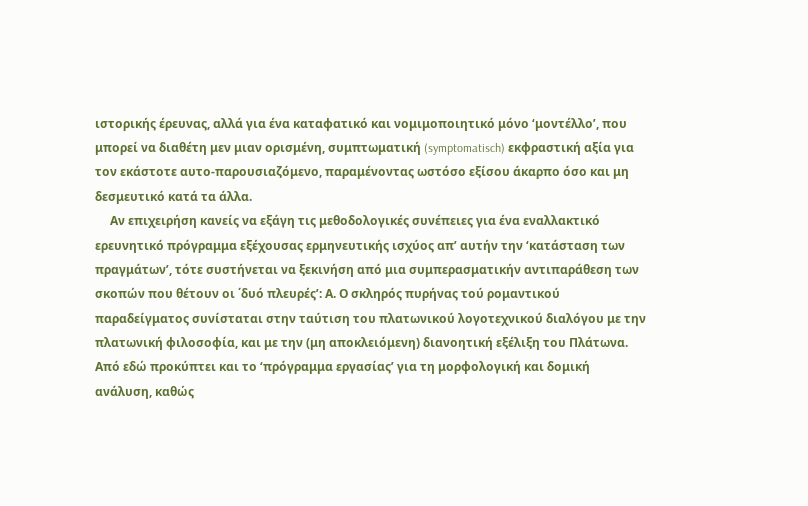ιστορικής έρευνας, αλλά για ένα καταφατικό και νομιμοποιητικό μόνο ‘μοντέλλο’, που μπορεί να διαθέτη μεν μιαν ορισμένη, συμπτωματική (symptomatisch) εκφραστική αξία για τον εκάστοτε αυτο-παρουσιαζόμενο, παραμένοντας ωστόσο εξίσου άκαρπο όσο και μη δεσμευτικό κατά τα άλλα.
     Αν επιχειρήση κανείς να εξάγη τις μεθοδολογικές συνέπειες για ένα εναλλακτικό ερευνητικό πρόγραμμα εξέχουσας ερμηνευτικής ισχύος απ’ αυτήν την ‘κατάσταση των πραγμάτων’, τότε συστήνεται να ξεκινήση από μια συμπερασματικήν αντιπαράθεση των σκοπών που θέτουν οι ΄δυό πλευρές’: Α. Ο σκληρός πυρήνας τού ρομαντικού παραδείγματος συνίσταται στην ταύτιση του πλατωνικού λογοτεχνικού διαλόγου με την πλατωνική φιλοσοφία, και με την (μη αποκλειόμενη) διανοητική εξέλιξη του Πλάτωνα. Από εδώ προκύπτει και το ‘πρόγραμμα εργασίας’ για τη μορφολογική και δομική ανάλυση, καθώς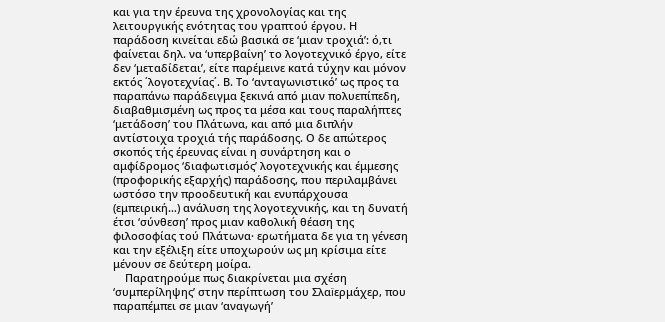και για την έρευνα της χρονολογίας και της λειτουργικής ενότητας του γραπτού έργου. Η παράδοση κινείται εδώ βασικά σε ‘μιαν τροχιά’: ό,τι φαίνεται δηλ. να ‘υπερβαίνη’ το λογοτεχνικό έργο, είτε δεν ‘μεταδίδεται’, είτε παρέμεινε κατά τύχην και μόνον εκτός ΄λογοτεχνίας΄. Β. Το ‘ανταγωνιστικό’ ως προς τα παραπάνω παράδειγμα ξεκινά από μιαν πολυεπίπεδη, διαβαθμισμένη ως προς τα μέσα και τους παραλήπτες ‘μετάδοση’ του Πλάτωνα, και από μια διπλήν αντίστοιχα τροχιά τής παράδοσης. Ο δε απώτερος σκοπός τής έρευνας είναι η συνάρτηση και ο αμφίδρομος ‘διαφωτισμός’ λογοτεχνικής και έμμεσης (προφορικής εξαρχής) παράδοσης, που περιλαμβάνει ωστόσο την προοδευτική και ενυπάρχουσα (εμπειρική…) ανάλυση της λογοτεχνικής, και τη δυνατή έτσι ‘σύνθεση’ προς μιαν καθολική θέαση της φιλοσοφίας τού Πλάτωνα· ερωτήματα δε για τη γένεση και την εξέλιξη είτε υποχωρούν ως μη κρίσιμα είτε μένουν σε δεύτερη μοίρα.
    Παρατηρούμε πως διακρίνεται μια σχέση ‘συμπερίληψης’ στην περίπτωση του Σλαїερμάχερ, που παραπέμπει σε μιαν ‘αναγωγή’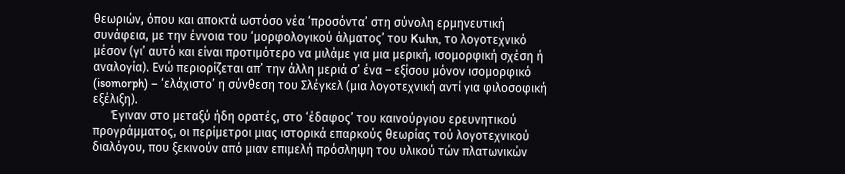θεωριών, όπου και αποκτά ωστόσο νέα ‘προσόντα’ στη σύνολη ερμηνευτική συνάφεια, με την έννοια του ‘μορφολογικού άλματος’ του Kuhn, το λογοτεχνικό μέσον (γι’ αυτό και είναι προτιμότερο να μιλάμε για μια μερική, ισομορφική σχέση ή αναλογία). Ενώ περιορίζεται απ’ την άλλη μεριά σ’ ένα – εξίσου μόνον ισομορφικό (isomorph) – ‘ελάχιστο’ η σύνθεση του Σλέγκελ (μια λογοτεχνική αντί για φιλοσοφική εξέλιξη).
      Έγιναν στο μεταξύ ήδη ορατές, στο ‘έδαφος’ του καινούργιου ερευνητικού προγράμματος, οι περίμετροι μιας ιστορικά επαρκούς θεωρίας τού λογοτεχνικού διαλόγου, που ξεκινούν από μιαν επιμελή πρόσληψη του υλικού τών πλατωνικών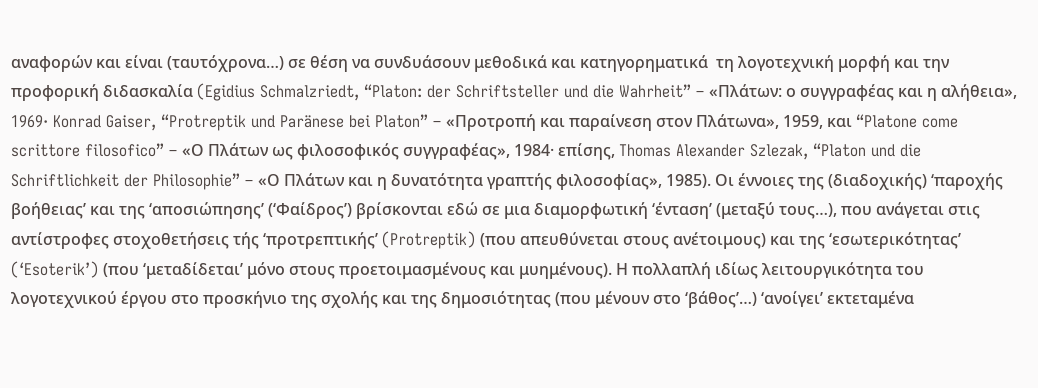αναφορών και είναι (ταυτόχρονα…) σε θέση να συνδυάσουν μεθοδικά και κατηγορηματικά  τη λογοτεχνική μορφή και την προφορική διδασκαλία (Egidius Schmalzriedt, “Platon: der Schriftsteller und die Wahrheit” – «Πλάτων: ο συγγραφέας και η αλήθεια», 1969· Konrad Gaiser, “Protreptik und Paränese bei Platon” – «Προτροπή και παραίνεση στον Πλάτωνα», 1959, και “Platone come scrittore filosofico” – «Ο Πλάτων ως φιλοσοφικός συγγραφέας», 1984· επίσης, Thomas Alexander Szlezak, “Platon und die Schriftlichkeit der Philosophie” – «Ο Πλάτων και η δυνατότητα γραπτής φιλοσοφίας», 1985). Οι έννοιες της (διαδοχικής) ‘παροχής βοήθειας’ και της ‘αποσιώπησης’ (‘Φαίδρος’) βρίσκονται εδώ σε μια διαμορφωτική ‘ένταση’ (μεταξύ τους…), που ανάγεται στις αντίστροφες στοχοθετήσεις τής ‘προτρεπτικής’ (Protreptik) (που απευθύνεται στους ανέτοιμους) και της ‘εσωτερικότητας’ (‘Esoterik’) (που ‘μεταδίδεται’ μόνο στους προετοιμασμένους και μυημένους). Η πολλαπλή ιδίως λειτουργικότητα του λογοτεχνικού έργου στο προσκήνιο της σχολής και της δημοσιότητας (που μένουν στο ‘βάθος’…) ‘ανοίγει’ εκτεταμένα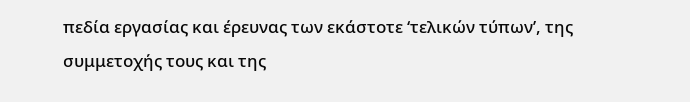πεδία εργασίας και έρευνας των εκάστοτε ‘τελικών τύπων’, της συμμετοχής τους και της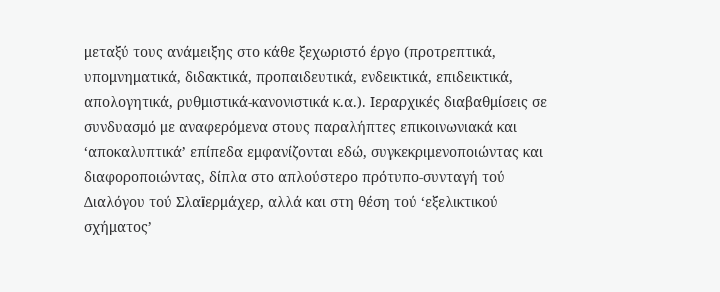μεταξύ τους ανάμειξης στο κάθε ξεχωριστό έργο (προτρεπτικά, υπομνηματικά, διδακτικά, προπαιδευτικά, ενδεικτικά, επιδεικτικά, απολογητικά, ρυθμιστικά-κανονιστικά κ.α.). Ιεραρχικές διαβαθμίσεις σε συνδυασμό με αναφερόμενα στους παραλήπτες επικοινωνιακά και ‘αποκαλυπτικά’ επίπεδα εμφανίζονται εδώ, συγκεκριμενοποιώντας και διαφοροποιώντας, δίπλα στο απλούστερο πρότυπο-συνταγή τού Διαλόγου τού Σλαїερμάχερ, αλλά και στη θέση τού ‘εξελικτικού σχήματος’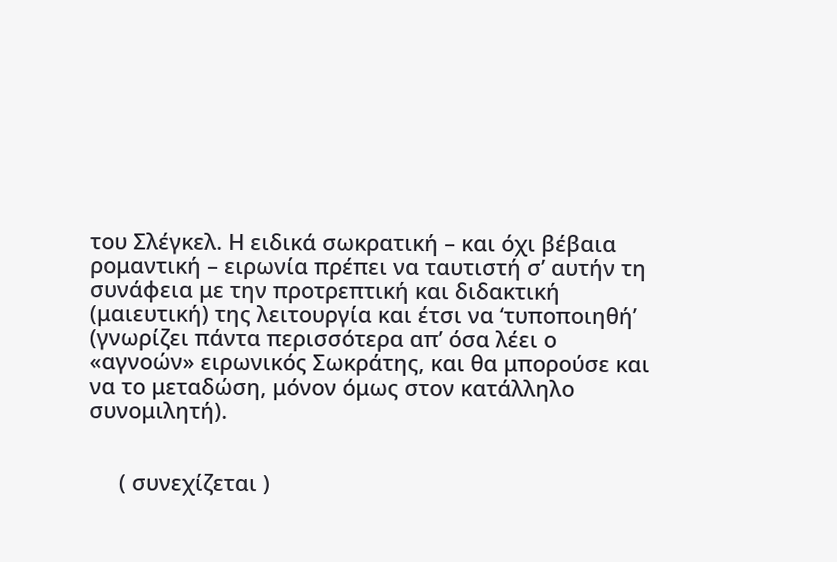του Σλέγκελ. Η ειδικά σωκρατική – και όχι βέβαια ρομαντική – ειρωνία πρέπει να ταυτιστή σ’ αυτήν τη συνάφεια με την προτρεπτική και διδακτική (μαιευτική) της λειτουργία και έτσι να ‘τυποποιηθή’ (γνωρίζει πάντα περισσότερα απ’ όσα λέει ο «αγνοών» ειρωνικός Σωκράτης, και θα μπορούσε και να το μεταδώση, μόνον όμως στον κατάλληλο συνομιλητή).


     ( συνεχίζεται )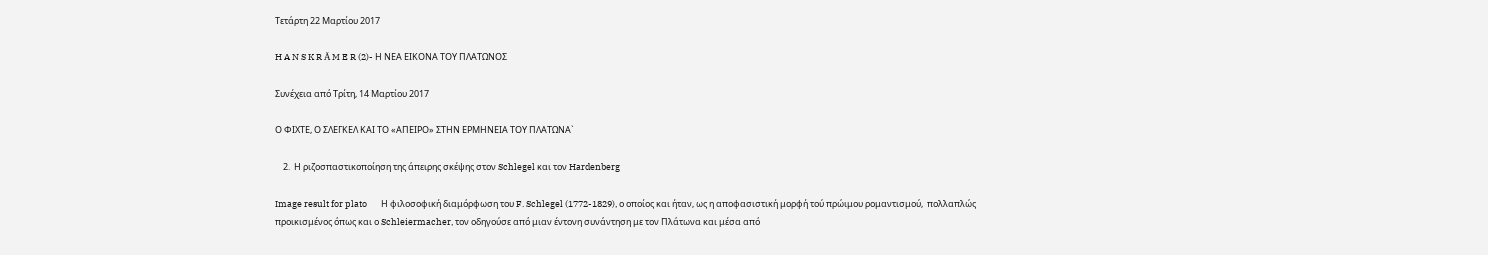Τετάρτη 22 Μαρτίου 2017

H A N S K R Ä M E R (2)- Η ΝΕΑ ΕΙΚΟΝΑ ΤΟΥ ΠΛΑΤΩΝΟΣ

Συνέχεια από Τρίτη, 14 Μαρτίου 2017

Ο ΦΙΧΤΕ, Ο ΣΛΕΓΚΕΛ ΚΑΙ ΤΟ «ΑΠΕΙΡΟ» ΣΤΗΝ ΕΡΜΗΝΕΙΑ ΤΟΥ ΠΛΑΤΩΝΑ`

    2.  Η ριζοσπαστικοποίηση της άπειρης σκέψης στον Schlegel και τον Hardenberg

Image result for plato       Η φιλοσοφική διαμόρφωση του F. Schlegel (1772-1829), ο οποίος και ήταν, ως η αποφασιστική μορφή τού πρώιμου ρομαντισμού,  πολλαπλώς προικισμένος όπως και ο Schleiermacher, τον οδηγούσε από μιαν έντονη συνάντηση με τον Πλάτωνα και μέσα από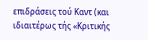επιδράσεις τού Καντ (και ιδιαιτέρως τής «Κριτικής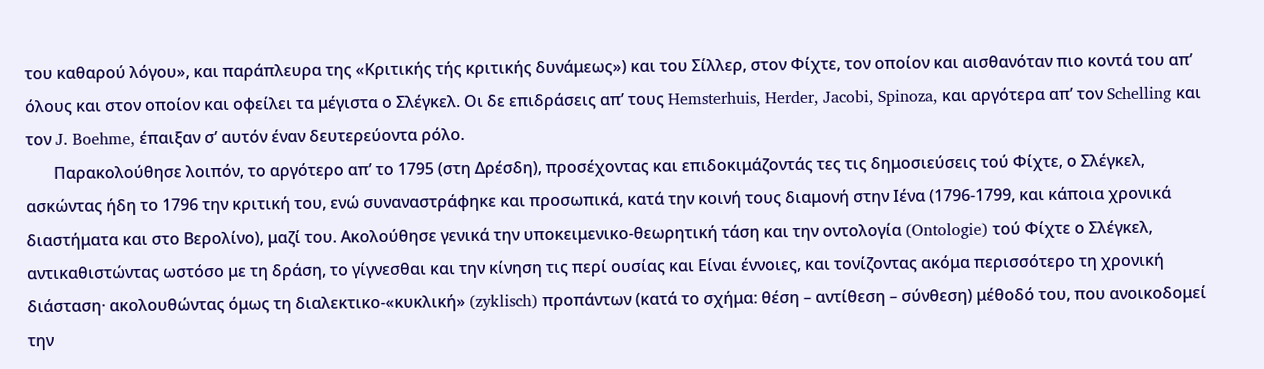του καθαρού λόγου», και παράπλευρα της «Κριτικής τής κριτικής δυνάμεως») και του Σίλλερ, στον Φίχτε, τον οποίον και αισθανόταν πιο κοντά του απ’ όλους και στον οποίον και οφείλει τα μέγιστα ο Σλέγκελ. Οι δε επιδράσεις απ’ τους Hemsterhuis, Herder, Jacobi, Spinoza, και αργότερα απ’ τον Schelling και τον J. Boehme, έπαιξαν σ’ αυτόν έναν δευτερεύοντα ρόλο.
       Παρακολούθησε λοιπόν, το αργότερο απ’ το 1795 (στη Δρέσδη), προσέχοντας και επιδοκιμάζοντάς τες τις δημοσιεύσεις τού Φίχτε, ο Σλέγκελ, ασκώντας ήδη το 1796 την κριτική του, ενώ συναναστράφηκε και προσωπικά, κατά την κοινή τους διαμονή στην Ιένα (1796-1799, και κάποια χρονικά διαστήματα και στο Βερολίνο), μαζί του. Ακολούθησε γενικά την υποκειμενικο-θεωρητική τάση και την οντολογία (Ontologie) τού Φίχτε ο Σλέγκελ, αντικαθιστώντας ωστόσο με τη δράση, το γίγνεσθαι και την κίνηση τις περί ουσίας και Είναι έννοιες, και τονίζοντας ακόμα περισσότερο τη χρονική διάσταση· ακολουθώντας όμως τη διαλεκτικο-«κυκλική» (zyklisch) προπάντων (κατά το σχήμα: θέση – αντίθεση – σύνθεση) μέθοδό του, που ανοικοδομεί την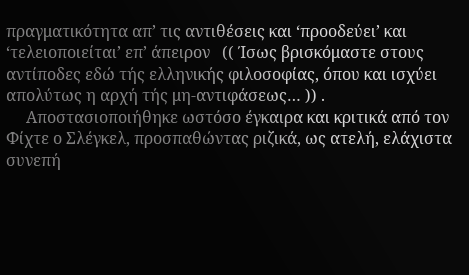πραγματικότητα απ’ τις αντιθέσεις και ‘προοδεύει’ και ‘τελειοποιείται’ επ’ άπειρον   (( Ίσως βρισκόμαστε στους αντίποδες εδώ τής ελληνικής φιλοσοφίας, όπου και ισχύει απολύτως η αρχή τής μη-αντιφάσεως… )) .
     Αποστασιοποιήθηκε ωστόσο έγκαιρα και κριτικά από τον Φίχτε ο Σλέγκελ, προσπαθώντας ριζικά, ως ατελή, ελάχιστα συνεπή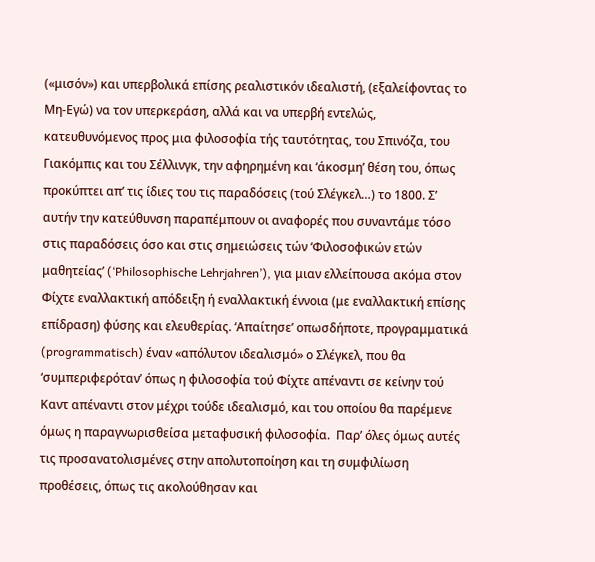(«μισόν») και υπερβολικά επίσης ρεαλιστικόν ιδεαλιστή, (εξαλείφοντας το Μη-Εγώ) να τον υπερκεράση, αλλά και να υπερβή εντελώς, κατευθυνόμενος προς μια φιλοσοφία τής ταυτότητας, του Σπινόζα, του Γιακόμπις και του Σέλλινγκ, την αφηρημένη και ‘άκοσμη’ θέση του, όπως προκύπτει απ’ τις ίδιες του τις παραδόσεις (τού Σλέγκελ…) το 1800. Σ’ αυτήν την κατεύθυνση παραπέμπουν οι αναφορές που συναντάμε τόσο στις παραδόσεις όσο και στις σημειώσεις τών ‘Φιλοσοφικών ετών μαθητείας’ (‘Philosophische Lehrjahren’), για μιαν ελλείπουσα ακόμα στον Φίχτε εναλλακτική απόδειξη ή εναλλακτική έννοια (με εναλλακτική επίσης επίδραση) φύσης και ελευθερίας. ‘Απαίτησε’ οπωσδήποτε, προγραμματικά (programmatisch) έναν «απόλυτον ιδεαλισμό» ο Σλέγκελ, που θα ‘συμπεριφερόταν’ όπως η φιλοσοφία τού Φίχτε απέναντι σε κείνην τού Καντ απέναντι στον μέχρι τούδε ιδεαλισμό, και του οποίου θα παρέμενε όμως η παραγνωρισθείσα μεταφυσική φιλοσοφία.  Παρ’ όλες όμως αυτές τις προσανατολισμένες στην απολυτοποίηση και τη συμφιλίωση προθέσεις, όπως τις ακολούθησαν και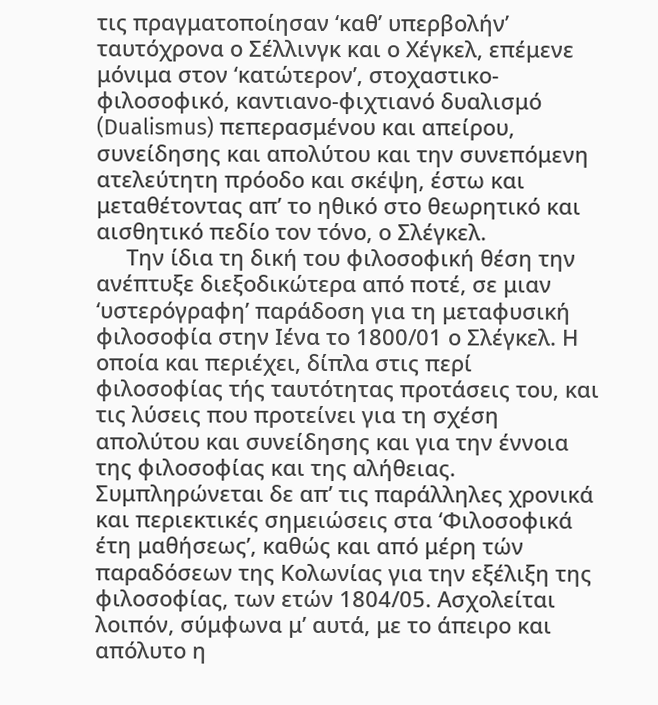τις πραγματοποίησαν ‘καθ’ υπερβολήν’ ταυτόχρονα ο Σέλλινγκ και ο Χέγκελ, επέμενε μόνιμα στον ‘κατώτερον’, στοχαστικο-φιλοσοφικό, καντιανο-φιχτιανό δυαλισμό (Dualismus) πεπερασμένου και απείρου, συνείδησης και απολύτου και την συνεπόμενη ατελεύτητη πρόοδο και σκέψη, έστω και μεταθέτοντας απ’ το ηθικό στο θεωρητικό και αισθητικό πεδίο τον τόνο, ο Σλέγκελ.
     Την ίδια τη δική του φιλοσοφική θέση την ανέπτυξε διεξοδικώτερα από ποτέ, σε μιαν ‘υστερόγραφη’ παράδοση για τη μεταφυσική φιλοσοφία στην Ιένα το 1800/01 ο Σλέγκελ. Η οποία και περιέχει, δίπλα στις περί φιλοσοφίας τής ταυτότητας προτάσεις του, και τις λύσεις που προτείνει για τη σχέση απολύτου και συνείδησης και για την έννοια της φιλοσοφίας και της αλήθειας. Συμπληρώνεται δε απ’ τις παράλληλες χρονικά και περιεκτικές σημειώσεις στα ‘Φιλοσοφικά έτη μαθήσεως’, καθώς και από μέρη τών παραδόσεων της Κολωνίας για την εξέλιξη της φιλοσοφίας, των ετών 1804/05. Ασχολείται λοιπόν, σύμφωνα μ’ αυτά, με το άπειρο και απόλυτο η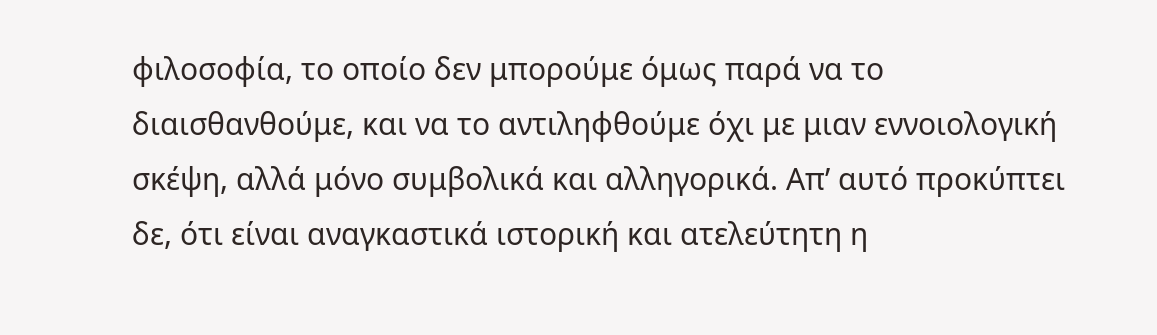φιλοσοφία, το οποίο δεν μπορούμε όμως παρά να το διαισθανθούμε, και να το αντιληφθούμε όχι με μιαν εννοιολογική σκέψη, αλλά μόνο συμβολικά και αλληγορικά. Απ’ αυτό προκύπτει δε, ότι είναι αναγκαστικά ιστορική και ατελεύτητη η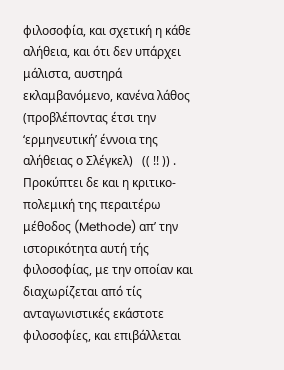φιλοσοφία, και σχετική η κάθε αλήθεια, και ότι δεν υπάρχει μάλιστα, αυστηρά εκλαμβανόμενο, κανένα λάθος (προβλέποντας έτσι την ‘ερμηνευτική’ έννοια της αλήθειας ο Σλέγκελ)   (( !! )) . Προκύπτει δε και η κριτικο-πολεμική της περαιτέρω μέθοδος (Methode) απ’ την ιστορικότητα αυτή τής φιλοσοφίας, με την οποίαν και διαχωρίζεται από τίς ανταγωνιστικές εκάστοτε φιλοσοφίες, και επιβάλλεται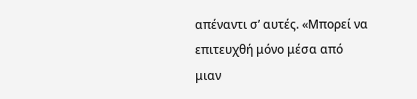απέναντι σ’ αυτές. «Μπορεί να επιτευχθή μόνο μέσα από μιαν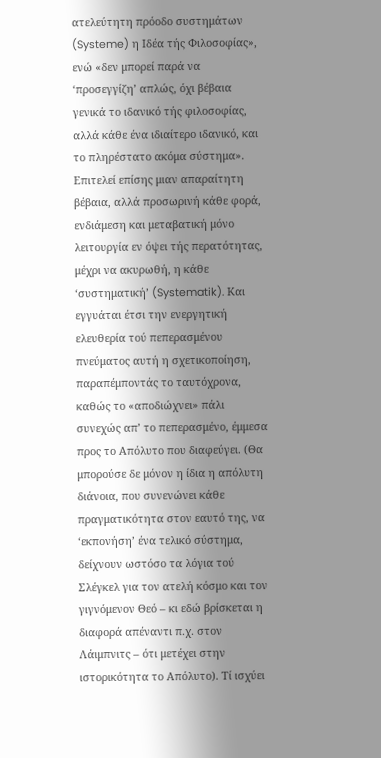ατελεύτητη πρόοδο συστημάτων (Systeme) η Ιδέα τής Φιλοσοφίας», ενώ «δεν μπορεί παρά να ‘προσεγγίζη’ απλώς, όχι βέβαια γενικά το ιδανικό τής φιλοσοφίας, αλλά κάθε ένα ιδιαίτερο ιδανικό, και το πληρέστατο ακόμα σύστημα». Επιτελεί επίσης μιαν απαραίτητη βέβαια, αλλά προσωρινή κάθε φορά, ενδιάμεση και μεταβατική μόνο λειτουργία εν όψει τής περατότητας, μέχρι να ακυρωθή, η κάθε ‘συστηματική’ (Systematik). Και εγγυάται έτσι την ενεργητική ελευθερία τού πεπερασμένου πνεύματος αυτή η σχετικοποίηση, παραπέμποντάς το ταυτόχρονα, καθώς το «αποδιώχνει» πάλι συνεχώς απ’ το πεπερασμένο, έμμεσα προς το Απόλυτο που διαφεύγει. (Θα μπορούσε δε μόνον η ίδια η απόλυτη διάνοια, που συνενώνει κάθε πραγματικότητα στον εαυτό της, να ‘εκπονήση’ ένα τελικό σύστημα, δείχνουν ωστόσο τα λόγια τού Σλέγκελ για τον ατελή κόσμο και τον γιγνόμενον Θεό – κι εδώ βρίσκεται η διαφορά απέναντι π.χ. στον Λάιμπνιτς – ότι μετέχει στην ιστορικότητα το Απόλυτο). Τί ισχύει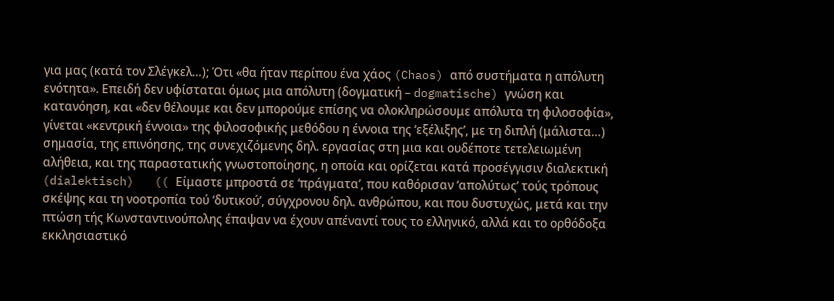για μας (κατά τον Σλέγκελ…); Ότι «θα ήταν περίπου ένα χάος (Chaos) από συστήματα η απόλυτη ενότητα». Επειδή δεν υφίσταται όμως μια απόλυτη (δογματική – dogmatische) γνώση και κατανόηση, και «δεν θέλουμε και δεν μπορούμε επίσης να ολοκληρώσουμε απόλυτα τη φιλοσοφία», γίνεται «κεντρική έννοια» της φιλοσοφικής μεθόδου η έννοια της ‘εξέλιξης’, με τη διπλή (μάλιστα…) σημασία, της επινόησης, της συνεχιζόμενης δηλ. εργασίας στη μια και ουδέποτε τετελειωμένη αλήθεια, και της παραστατικής γνωστοποίησης, η οποία και ορίζεται κατά προσέγγισιν διαλεκτική (dialektisch)   (( Είμαστε μπροστά σε ‘πράγματα’, που καθόρισαν ‘απολύτως’ τούς τρόπους σκέψης και τη νοοτροπία τού ‘δυτικού’, σύγχρονου δηλ. ανθρώπου, και που δυστυχώς, μετά και την πτώση τής Κωνσταντινούπολης έπαψαν να έχουν απέναντί τους το ελληνικό, αλλά και το ορθόδοξα εκκλησιαστικό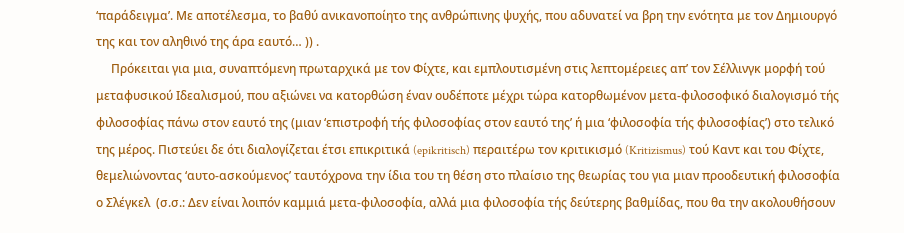‘παράδειγμα’. Με αποτέλεσμα, το βαθύ ανικανοποίητο της ανθρώπινης ψυχής, που αδυνατεί να βρη την ενότητα με τον Δημιουργό της και τον αληθινό της άρα εαυτό… )) .
     Πρόκειται για μια, συναπτόμενη πρωταρχικά με τον Φίχτε, και εμπλουτισμένη στις λεπτομέρειες απ’ τον Σέλλινγκ μορφή τού μεταφυσικού Ιδεαλισμού, που αξιώνει να κατορθώση έναν ουδέποτε μέχρι τώρα κατορθωμένον μετα-φιλοσοφικό διαλογισμό τής φιλοσοφίας πάνω στον εαυτό της (μιαν ‘επιστροφή τής φιλοσοφίας στον εαυτό της’ ή μια ‘φιλοσοφία τής φιλοσοφίας’) στο τελικό της μέρος. Πιστεύει δε ότι διαλογίζεται έτσι επικριτικά (epikritisch) περαιτέρω τον κριτικισμό (Kritizismus) τού Καντ και του Φίχτε, θεμελιώνοντας ‘αυτο-ασκούμενος’ ταυτόχρονα την ίδια του τη θέση στο πλαίσιο της θεωρίας του για μιαν προοδευτική φιλοσοφία ο Σλέγκελ  (σ.σ.: Δεν είναι λοιπόν καμμιά μετα-φιλοσοφία, αλλά μια φιλοσοφία τής δεύτερης βαθμίδας, που θα την ακολουθήσουν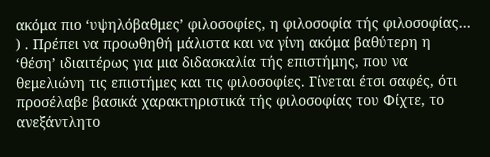ακόμα πιο ‘υψηλόβαθμες’ φιλοσοφίες, η φιλοσοφία τής φιλοσοφίας… ) . Πρέπει να προωθηθή μάλιστα και να γίνη ακόμα βαθύτερη η ‘θέση’ ιδιαιτέρως για μια διδασκαλία τής επιστήμης, που να θεμελιώνη τις επιστήμες και τις φιλοσοφίες. Γίνεται έτσι σαφές, ότι προσέλαβε βασικά χαρακτηριστικά τής φιλοσοφίας του Φίχτε, το ανεξάντλητο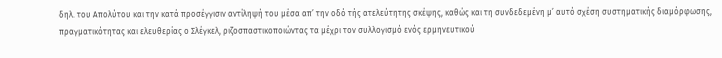δηλ. του Απολύτου και την κατά προσέγγισιν αντίληψή του μέσα απ’ την οδό τής ατελεύτητης σκέψης, καθώς και τη συνδεδεμένη μ’ αυτό σχέση συστηματικής διαμόρφωσης, πραγματικότητας και ελευθερίας ο Σλέγκελ, ριζοσπαστικοποιώντας τα μέχρι τον συλλογισμό ενός ερμηνευτικού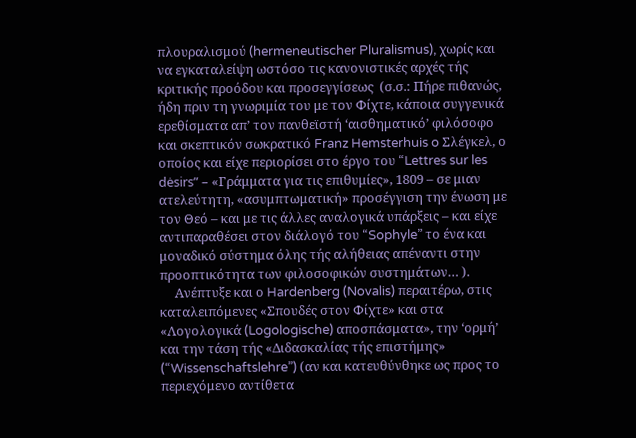πλουραλισμού (hermeneutischer Pluralismus), χωρίς και να εγκαταλείψη ωστόσο τις κανονιστικές αρχές τής κριτικής προόδου και προσεγγίσεως  (σ.σ.: Πήρε πιθανώς, ήδη πριν τη γνωριμία του με τον Φίχτε, κάποια συγγενικά ερεθίσματα απ’ τον πανθεϊστή ‘αισθηματικό’ φιλόσοφο και σκεπτικόν σωκρατικό Franz Hemsterhuis o Σλέγκελ, ο οποίος και είχε περιορίσει στο έργο του “Lettres sur les dėsirs” – «Γράμματα για τις επιθυμίες», 1809 – σε μιαν ατελεύτητη, «ασυμπτωματική» προσέγγιση την ένωση με τον Θεό – και με τις άλλες αναλογικά υπάρξεις – και είχε αντιπαραθέσει στον διάλογό του “Sophyle” το ένα και μοναδικό σύστημα όλης τής αλήθειας απέναντι στην προοπτικότητα των φιλοσοφικών συστημάτων… ).
     Aνέπτυξε και ο Hardenberg (Novalis) περαιτέρω, στις καταλειπόμενες «Σπουδές στον Φίχτε» και στα «Λογολογικά (Logologische) αποσπάσματα», την ‘ορμή’ και την τάση τής «Διδασκαλίας τής επιστήμης» (“Wissenschaftslehre”) (αν και κατευθύνθηκε ως προς το περιεχόμενο αντίθετα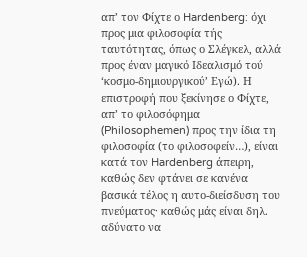απ’ τον Φίχτε ο Hardenberg: όχι προς μια φιλοσοφία τής ταυτότητας, όπως ο Σλέγκελ, αλλά προς έναν μαγικό Ιδεαλισμό τού ‘κοσμο-δημιουργικού’ Εγώ). Η επιστροφή που ξεκίνησε ο Φίχτε, απ’ το φιλοσόφημα (Philosophemen) προς την ίδια τη φιλοσοφία (το φιλοσοφείν…), είναι κατά τον Hardenberg άπειρη, καθώς δεν φτάνει σε κανένα βασικά τέλος η αυτο-διείσδυση του πνεύματος· καθώς μάς είναι δηλ. αδύνατο να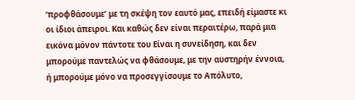‘προφθάσουμε’ με τη σκέψη τον εαυτό μας, επειδή είμαστε κι οι ίδιοι άπειροι. Και καθώς δεν είναι περαιτέρω, παρά μια εικόνα μόνον πάντοτε του Είναι η συνείδηση, και δεν μπορούμε παντελώς να φθάσουμε, με την αυστηρήν έννοια, ή μπορούμε μόνο να προσεγγίσουμε το Απόλυτο,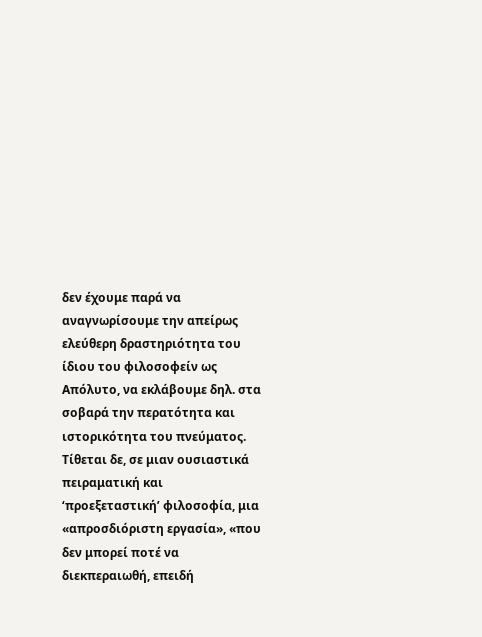δεν έχουμε παρά να αναγνωρίσουμε την απείρως ελεύθερη δραστηριότητα του ίδιου του φιλοσοφείν ως Απόλυτο, να εκλάβουμε δηλ. στα σοβαρά την περατότητα και ιστορικότητα του πνεύματος. Τίθεται δε, σε μιαν ουσιαστικά πειραματική και ‘προεξεταστική’ φιλοσοφία, μια «απροσδιόριστη εργασία», «που δεν μπορεί ποτέ να διεκπεραιωθή, επειδή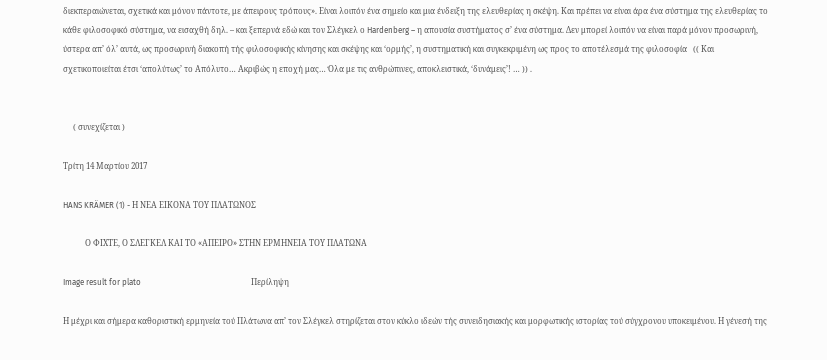διεκπεραιώνεται, σχετικά και μόνον πάντοτε, με άπειρους τρόπους». Είναι λοιπόν ένα σημείο και μια ένδειξη της ελευθερίας η σκέψη. Και πρέπει να είναι άρα ένα σύστημα της ελευθερίας το κάθε φιλοσοφικό σύστημα, να εισαχθή δηλ. – και ξεπερνά εδώ και τον Σλέγκελ ο Hardenberg – η απουσία συστήματος σ’ ένα σύστημα. Δεν μπορεί λοιπόν να είναι παρά μόνον προσωρινή, ύστερα απ’ όλ’ αυτά, ως προσωρινή διακοπή τής φιλοσοφικής κίνησης και σκέψης και ‘ορμής’, η συστηματική και συγκεκριμένη ως προς το αποτέλεσμά της φιλοσοφία   (( Και σχετικοποιείται έτσι ‘απολύτως’ το Απόλυτο… Ακριβώς η εποχή μας… Όλα με τις ανθρώπινες, αποκλειστικά, ‘δυνάμεις’! … )) .


     ( συνεχίζεται )

Τρίτη 14 Μαρτίου 2017

HANS KRÄMER (1) - Η ΝΕΑ ΕΙΚΟΝΑ ΤΟΥ ΠΛΑΤΩΝΟΣ

           Ο ΦΙΧΤΕ, Ο ΣΛΕΓΚΕΛ ΚΑΙ ΤΟ «ΑΠΕΙΡΟ» ΣΤΗΝ ΕΡΜΗΝΕΙΑ ΤΟΥ ΠΛΑΤΩΝΑ

Image result for plato                                                       Περίληψη

Η μέχρι και σήμερα καθοριστική ερμηνεία τού Πλάτωνα απ’ τον Σλέγκελ στηρίζεται στον κύκλο ιδεών τής συνειδησιακής και μορφωτικής ιστορίας τού σύγχρονου υποκειμένου. Η γένεσή της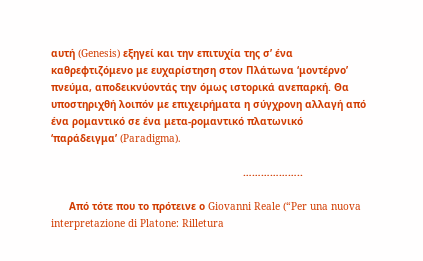αυτή (Genesis) εξηγεί και την επιτυχία της σ’ ένα καθρεφτιζόμενο με ευχαρίστηση στον Πλάτωνα ‘μοντέρνο’ πνεύμα, αποδεικνύοντάς την όμως ιστορικά ανεπαρκή. Θα υποστηριχθή λοιπόν με επιχειρήματα η σύγχρονη αλλαγή από ένα ρομαντικό σε ένα μετα-ρομαντικό πλατωνικό ‘παράδειγμα’ (Paradigma).

                                                                ………………..

      Από τότε που το πρότεινε ο Giovanni Reale (“Per una nuova interpretazione di Platone: Rilletura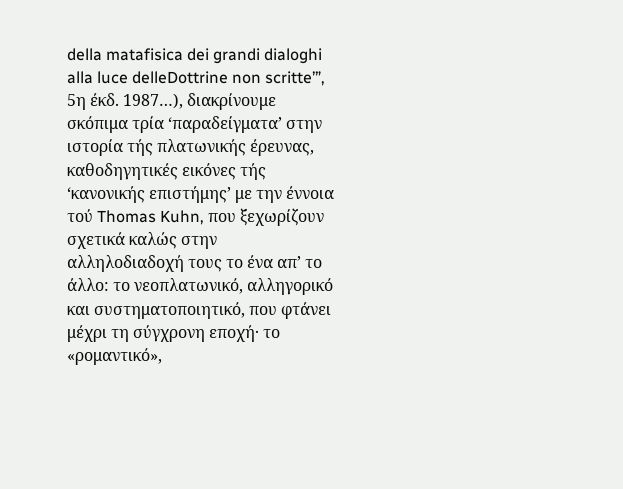della matafisica dei grandi dialoghi alla luce delleDottrine non scritte’”, 5η έκδ. 1987…), διακρίνουμε σκόπιμα τρία ‘παραδείγματα’ στην ιστορία τής πλατωνικής έρευνας, καθοδηγητικές εικόνες τής ‘κανονικής επιστήμης’ με την έννοια τού Thomas Kuhn, που ξεχωρίζουν σχετικά καλώς στην αλληλοδιαδοχή τους το ένα απ’ το άλλο: το νεοπλατωνικό, αλληγορικό και συστηματοποιητικό, που φτάνει μέχρι τη σύγχρονη εποχή· το «ρομαντικό»,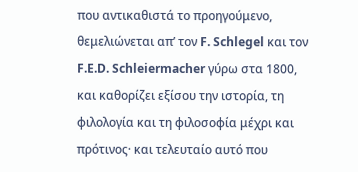που αντικαθιστά το προηγούμενο, θεμελιώνεται απ’ τον F. Schlegel και τον F.E.D. Schleiermacher γύρω στα 1800, και καθορίζει εξίσου την ιστορία, τη φιλολογία και τη φιλοσοφία μέχρι και πρότινος· και τελευταίο αυτό που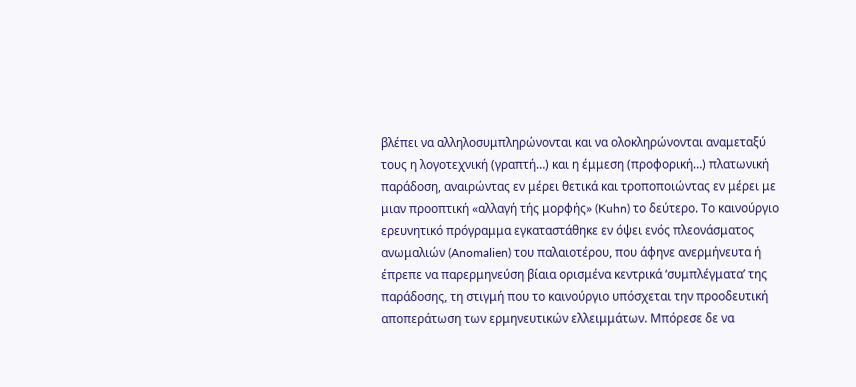βλέπει να αλληλοσυμπληρώνονται και να ολοκληρώνονται αναμεταξύ τους η λογοτεχνική (γραπτή…) και η έμμεση (προφορική…) πλατωνική παράδοση, αναιρώντας εν μέρει θετικά και τροποποιώντας εν μέρει με μιαν προοπτική «αλλαγή τής μορφής» (Kuhn) το δεύτερο. Το καινούργιο ερευνητικό πρόγραμμα εγκαταστάθηκε εν όψει ενός πλεονάσματος ανωμαλιών (Anomalien) του παλαιοτέρου, που άφηνε ανερμήνευτα ή έπρεπε να παρερμηνεύση βίαια ορισμένα κεντρικά ‘συμπλέγματα’ της παράδοσης, τη στιγμή που το καινούργιο υπόσχεται την προοδευτική αποπεράτωση των ερμηνευτικών ελλειμμάτων. Μπόρεσε δε να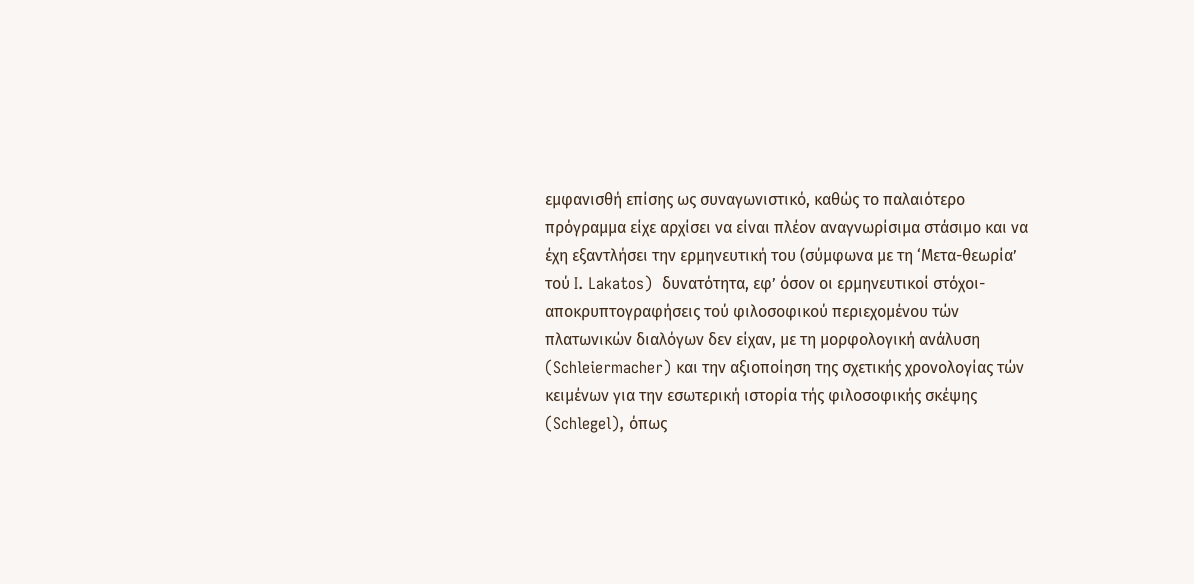εμφανισθή επίσης ως συναγωνιστικό, καθώς το παλαιότερο πρόγραμμα είχε αρχίσει να είναι πλέον αναγνωρίσιμα στάσιμο και να έχη εξαντλήσει την ερμηνευτική του (σύμφωνα με τη ‘Μετα-θεωρία’ τού I. Lakatos)  δυνατότητα, εφ’ όσον οι ερμηνευτικοί στόχοι-αποκρυπτογραφήσεις τού φιλοσοφικού περιεχομένου τών πλατωνικών διαλόγων δεν είχαν, με τη μορφολογική ανάλυση (Schleiermacher) και την αξιοποίηση της σχετικής χρονολογίας τών κειμένων για την εσωτερική ιστορία τής φιλοσοφικής σκέψης (Schlegel), όπως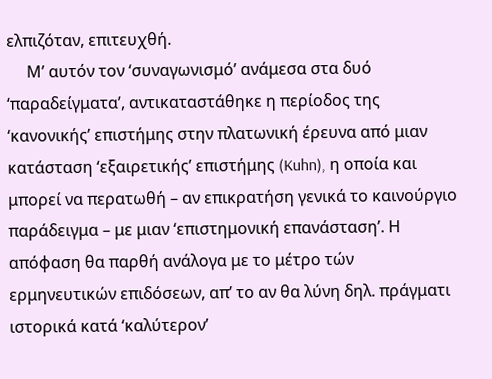ελπιζόταν, επιτευχθή.
     Μ’ αυτόν τον ‘συναγωνισμό’ ανάμεσα στα δυό ‘παραδείγματα’, αντικαταστάθηκε η περίοδος της ‘κανονικής’ επιστήμης στην πλατωνική έρευνα από μιαν κατάσταση ‘εξαιρετικής’ επιστήμης (Kuhn), η οποία και μπορεί να περατωθή – αν επικρατήση γενικά το καινούργιο παράδειγμα – με μιαν ‘επιστημονική επανάσταση’. Η απόφαση θα παρθή ανάλογα με το μέτρο τών ερμηνευτικών επιδόσεων, απ’ το αν θα λύνη δηλ. πράγματι  ιστορικά κατά ‘καλύτερον’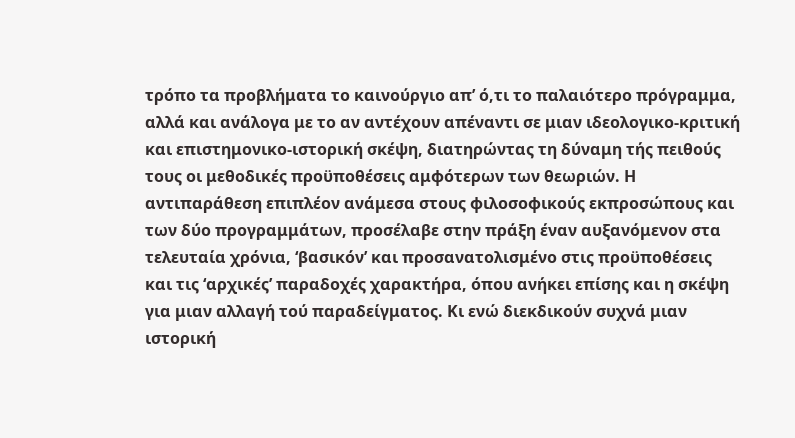τρόπο τα προβλήματα το καινούργιο απ’ ό,τι το παλαιότερο πρόγραμμα, αλλά και ανάλογα με το αν αντέχουν απέναντι σε μιαν ιδεολογικο-κριτική και επιστημονικο-ιστορική σκέψη, διατηρώντας τη δύναμη τής πειθούς τους οι μεθοδικές προϋποθέσεις αμφότερων των θεωριών. Η αντιπαράθεση επιπλέον ανάμεσα στους φιλοσοφικούς εκπροσώπους και των δύο προγραμμάτων, προσέλαβε στην πράξη έναν αυξανόμενον στα τελευταία χρόνια, ‘βασικόν’ και προσανατολισμένο στις προϋποθέσεις και τις ‘αρχικές’ παραδοχές χαρακτήρα, όπου ανήκει επίσης και η σκέψη για μιαν αλλαγή τού παραδείγματος. Κι ενώ διεκδικούν συχνά μιαν ιστορική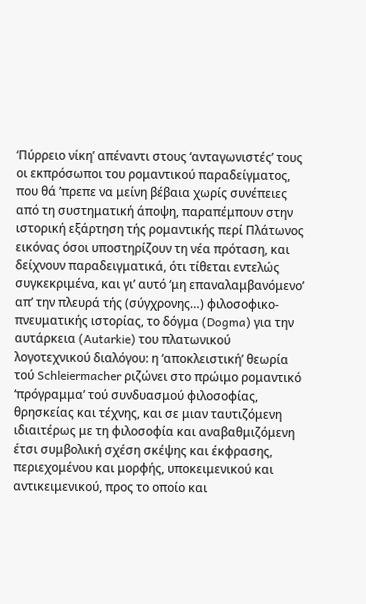‘Πύρρειο νίκη’ απέναντι στους ‘ανταγωνιστές’ τους οι εκπρόσωποι του ρομαντικού παραδείγματος, που θά ’πρεπε να μείνη βέβαια χωρίς συνέπειες από τη συστηματική άποψη, παραπέμπουν στην ιστορική εξάρτηση τής ρομαντικής περί Πλάτωνος εικόνας όσοι υποστηρίζουν τη νέα πρόταση, και δείχνουν παραδειγματικά, ότι τίθεται εντελώς συγκεκριμένα, και γι’ αυτό ‘μη επαναλαμβανόμενο’ απ’ την πλευρά τής (σύγχρονης…) φιλοσοφικο-πνευματικής ιστορίας, το δόγμα (Dogma) για την αυτάρκεια (Autarkie) του πλατωνικού λογοτεχνικού διαλόγου: η ‘αποκλειστική’ θεωρία τού Schleiermacher ριζώνει στο πρώιμο ρομαντικό ‘πρόγραμμα’ τού συνδυασμού φιλοσοφίας, θρησκείας και τέχνης, και σε μιαν ταυτιζόμενη ιδιαιτέρως με τη φιλοσοφία και αναβαθμιζόμενη έτσι συμβολική σχέση σκέψης και έκφρασης, περιεχομένου και μορφής, υποκειμενικού και αντικειμενικού, προς το οποίο και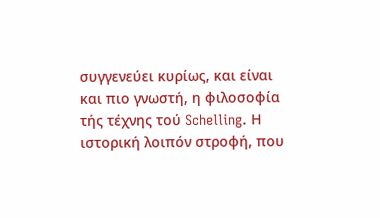συγγενεύει κυρίως, και είναι και πιο γνωστή, η φιλοσοφία τής τέχνης τού Schelling. Η ιστορική λοιπόν στροφή, που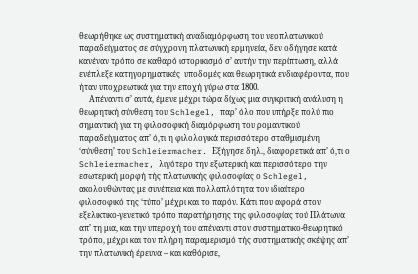θεωρήθηκε ως συστηματική αναδιαμόρφωση του νεοπλατωνικού παραδείγματος σε σύγχρονη πλατωνική ερμηνεία, δεν οδήγησε κατά κανέναν τρόπο σε καθαρό ιστορικισμό σ’ αυτήν την περίπτωση, αλλά ενέπλεξε κατηγορηματικές  υποδομές και θεωρητικά ενδιαφέροντα, που ήταν υποχρεωτικά για την εποχή γύρω στα 1800.
     Απέναντι σ’ αυτά, έμενε μέχρι τώρα δίχως μια συγκριτική ανάλυση η θεωρητική σύνθεση του Schlegel, παρ’ όλο που υπήρξε πολύ πιο σημαντική για τη φιλοσοφική διαμόρφωση του ρομαντικού παραδείγματος απ’ ό,τι η φιλολογικά περισσότερο σταθμισμένη ‘σύνθεση’ του Schleiermacher. Εξήγησε δηλ., διαφορετικά απ’ ό,τι ο Schleiermacher, λιγότερο την εξωτερική και περισσότερο την εσωτερική μορφή τής πλατωνικής φιλοσοφίας ο Schlegel, ακολουθώντας με συνέπεια και πολλαπλότητα τον ιδιαίτερο φιλοσοφικό της ‘τύπο’ μέχρι και το παρόν. Κάτι που αφορά στον εξελικτικο-γενετικό τρόπο παρατήρησης της φιλοσοφίας τού Πλάτωνα απ’ τη μια, και την υπεροχή του απέναντι στον συστηματικο-θεωρητικό τρόπο, μέχρι και τον πλήρη παραμερισμό τής συστηματικής σκέψης απ’ την πλατωνική έρευνα – και καθόρισε,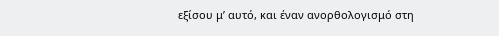εξίσου μ’ αυτό, και έναν ανορθολογισμό στη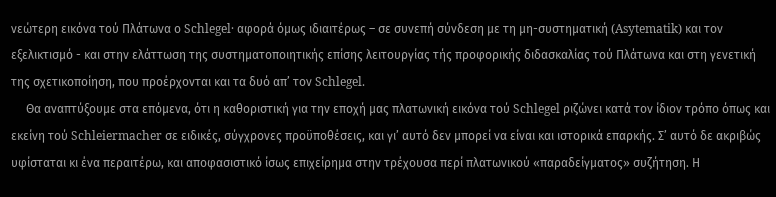νεώτερη εικόνα τού Πλάτωνα ο Schlegel· αφορά όμως ιδιαιτέρως – σε συνεπή σύνδεση με τη μη-συστηματική (Asytematik) και τον εξελικτισμό - και στην ελάττωση της συστηματοποιητικής επίσης λειτουργίας τής προφορικής διδασκαλίας τού Πλάτωνα και στη γενετική της σχετικοποίηση, που προέρχονται και τα δυό απ’ τον Schlegel.
     Θα αναπτύξουμε στα επόμενα, ότι η καθοριστική για την εποχή μας πλατωνική εικόνα τού Schlegel ριζώνει κατά τον ίδιον τρόπο όπως και εκείνη τού Schleiermacher σε ειδικές, σύγχρονες προϋποθέσεις, και γι’ αυτό δεν μπορεί να είναι και ιστορικά επαρκής. Σ’ αυτό δε ακριβώς υφίσταται κι ένα περαιτέρω, και αποφασιστικό ίσως επιχείρημα στην τρέχουσα περί πλατωνικού «παραδείγματος» συζήτηση. Η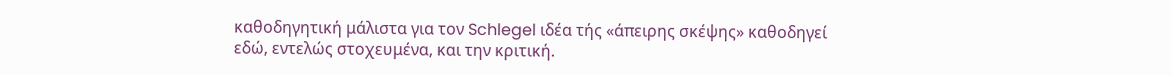καθοδηγητική μάλιστα για τον Schlegel ιδέα τής «άπειρης σκέψης» καθοδηγεί εδώ, εντελώς στοχευμένα, και την κριτική.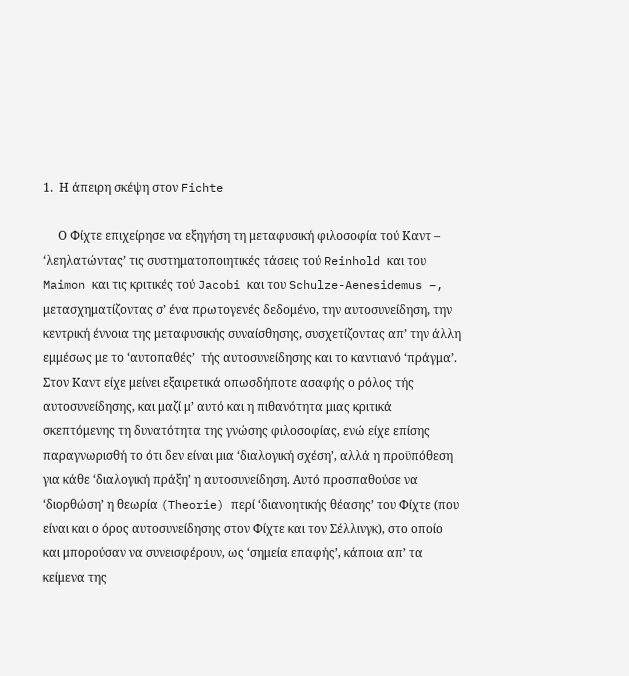1.  Η άπειρη σκέψη στον Fichte

     Ο Φίχτε επιχείρησε να εξηγήση τη μεταφυσική φιλοσοφία τού Καντ – ‘λεηλατώντας’ τις συστηματοποιητικές τάσεις τού Reinhold και του Maimon και τις κριτικές τού Jacobi και του Schulze-Aenesidemus –, μετασχηματίζοντας σ’ ένα πρωτογενές δεδομένο, την αυτοσυνείδηση, την κεντρική έννοια της μεταφυσικής συναίσθησης, συσχετίζοντας απ’ την άλλη εμμέσως με το ‘αυτοπαθές’  τής αυτοσυνείδησης και το καντιανό ‘πράγμα’. Στον Καντ είχε μείνει εξαιρετικά οπωσδήποτε ασαφής ο ρόλος τής αυτοσυνείδησης, και μαζί μ’ αυτό και η πιθανότητα μιας κριτικά σκεπτόμενης τη δυνατότητα της γνώσης φιλοσοφίας, ενώ είχε επίσης παραγνωρισθή το ότι δεν είναι μια ‘διαλογική σχέση’, αλλά η προϋπόθεση για κάθε ‘διαλογική πράξη’ η αυτοσυνείδηση. Αυτό προσπαθούσε να ‘διορθώση’ η θεωρία (Theorie) περί ‘διανοητικής θέασης’ του Φίχτε (που είναι και ο όρος αυτοσυνείδησης στον Φίχτε και τον Σέλλινγκ), στο οποίο και μπορούσαν να συνεισφέρουν, ως ‘σημεία επαφής’, κάποια απ’ τα κείμενα της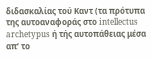διδασκαλίας τού Καντ (τα πρότυπα της αυτοαναφοράς στο intellectus archetypus ή τής αυτοπάθειας μέσα απ’ το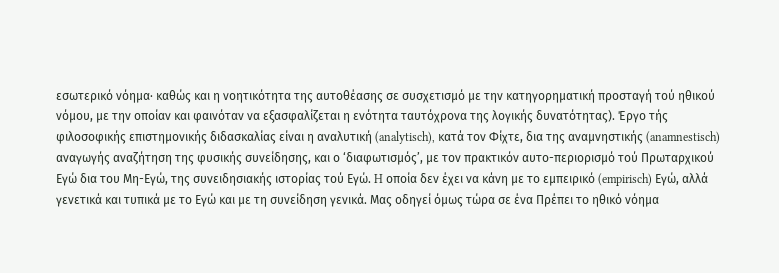εσωτερικό νόημα· καθώς και η νοητικότητα της αυτοθέασης σε συσχετισμό με την κατηγορηματική προσταγή τού ηθικού νόμου, με την οποίαν και φαινόταν να εξασφαλίζεται η ενότητα ταυτόχρονα της λογικής δυνατότητας). Έργο τής φιλοσοφικής επιστημονικής διδασκαλίας είναι η αναλυτική (analytisch), κατά τον Φίχτε, δια της αναμνηστικής (anamnestisch) αναγωγής αναζήτηση της φυσικής συνείδησης, και ο ‘διαφωτισμός’, με τον πρακτικόν αυτο-περιορισμό τού Πρωταρχικού Εγώ δια του Μη-Εγώ, της συνειδησιακής ιστορίας τού Εγώ. H οποία δεν έχει να κάνη με το εμπειρικό (empirisch) Εγώ, αλλά γενετικά και τυπικά με το Εγώ και με τη συνείδηση γενικά. Μας οδηγεί όμως τώρα σε ένα Πρέπει το ηθικό νόημα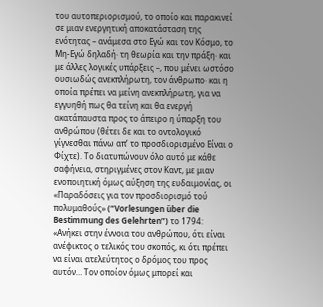του αυτοπεριορισμού, το οποίο και παρακινεί σε μιαν ενεργητική αποκατάσταση της ενότητας – ανάμεσα στο Εγώ και τον Κόσμο, το Μη-Εγώ δηλαδή· τη θεωρία και την πράξη· και με άλλες λογικές υπάρξεις –, που μένει ωστόσο ουσιωδώς ανεκπλήρωτη, τον άνθρωπο· και η οποία πρέπει να μείνη ανεκπλήρωτη, για να εγγυηθή πως θα τείνη και θα ενεργή ακατάπαυστα προς το άπειρο η ύπαρξη του ανθρώπου (θέτει δε και το οντολογικό γίγνεσθαι πάνω απ’ το προσδιορισμένο Είναι ο Φίχτε). Το διατυπώνουν όλο αυτό με κάθε σαφήνεια, στηριγμένες στον Καντ, με μιαν ενοποιητική όμως αύξηση της ευδαιμονίας, οι «Παραδόσεις για τον προσδιορισμό τού πολυμαθούς» (“Vorlesungen ȕber die Bestimmung des Gelehrten”) το 1794: «Ανήκει στην έννοια του ανθρώπου, ότι είναι ανέφικτος ο τελικός του σκοπός, κι ότι πρέπει να είναι ατελεύτητος ο δρόμος του προς αυτόν… Τον οποίον όμως μπορεί και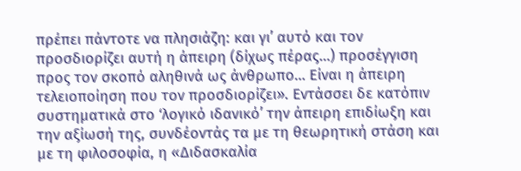πρέπει πάντοτε να πλησιάζη: και γι’ αυτό και τον προσδιορίζει αυτή η άπειρη (δίχως πέρας…) προσέγγιση προς τον σκοπό αληθινά ως άνθρωπο… Είναι η άπειρη τελειοποίηση που τον προσδιορίζει». Εντάσσει δε κατόπιν συστηματικά στο ‘λογικό ιδανικό’ την άπειρη επιδίωξη και την αξίωσή της, συνδέοντάς τα με τη θεωρητική στάση και με τη φιλοσοφία, η «Διδασκαλία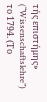τής επιστήμης» (“Wissenschaftslehre”) το 1794. (Το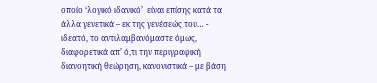οποίο ‘λογικό ιδανικό’  είναι επίσης κατά τα άλλα γενετικά – εκ της γενέσεώς του… - ιδεατό, το αντιλαμβανόμαστε όμως, διαφορετικά απ’ ό,τι την περιγραφική διανοητική θεώρηση, κανονιστικά – με βάση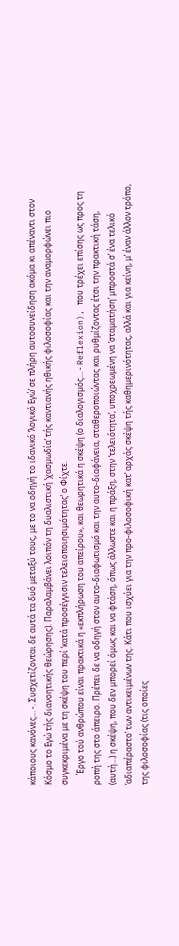κάποιους κανόνες… -. Συσχετίζονται δε αυτά τα δυό μεταξύ τους, με το να οδηγή το ιδανικό ‘λογικό Εγώ’ σε πλήρη αυτοσυνείδηση ακόμα κι απέναντι στον Κόσμο το Εγώ τής διανοητικής θεώρησης). Παραλαμβάνει λοιπόν τη δυαλιστική ‘χασμωδία’ τής καντιανής ηθικής φιλοσοφίας και την αναμορφώνει πιο συγκεκριμένα με τη σκέψη του περί ‘κατά προσέγγισιν τελειοποιησιμότητας’ ο Φίχτε.
     Έργο τού ανθρώπου είναι πρακτικά η «εκπλήρωση του απείρου», και θεωρητικά η σκέψη (ο διαλογισμός… - Reflexion), που τρέχει επίσης ως προς τη ροπή της στο άπειρο. Πρέπει δε να οδηγή στον αυτο-διαφωτισμό και την αυτο-διαφάνεια, σταθεροποιώντας και ρυθμίζοντας έτσι την πρακτική τάση, (αυτή…) η σκέψη, που δεν μπορεί όμως και να φτάση, όπως άλλωστε και η πράξη, στην ‘τελειότητα’, υποχρεωμένη να ‘σταματήση’ μπροστά σ’ ένα τελικό ‘αδιαπέραστο’ των αντικειμένων της. Κάτι που ισχύει για την προ-φιλοσοφική κατ’ αρχάς σκέψη τής καθημερινότητας, αλλά και για κείνη, μ’ έναν άλλον τρόπο, της φιλοσοφίας (τις οποίες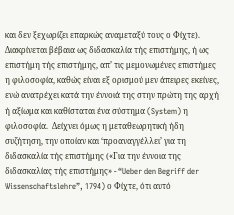και δεν ξεχωρίζει επαρκώς αναμεταξύ τους ο Φίχτε). Διακρίνεται βέβαια ως διδασκαλία τής επιστήμης, ή ως επιστήμη τής επιστήμης, απ’ τις μεμονωμένες επιστήμες η φιλοσοφία, καθώς είναι εξ ορισμού μεν άπειρες εκείνες, ενώ ανατρέχει κατά την έννοιά της στην πρώτη της αρχή ή αξίωμα και καθίσταται ένα σύστημα (System) η φιλοσοφία.  Δείχνει όμως η μεταθεωρητική ήδη συζήτηση, την οποίαν και ‘προαναγγέλλει’ για τη διδασκαλία τής επιστήμης («Για την έννοια της διδασκαλίας τής επιστήμης» - “Ueber den Begriff der Wissenschaftslehre”, 1794) ο Φίχτε, ότι αυτό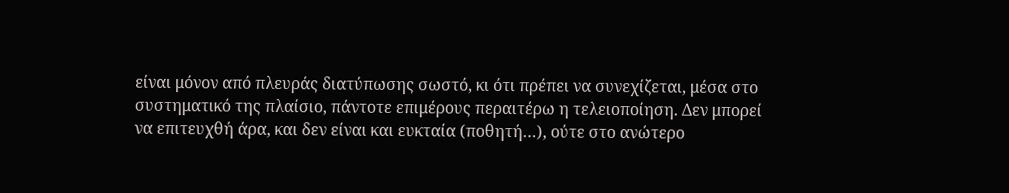είναι μόνον από πλευράς διατύπωσης σωστό, κι ότι πρέπει να συνεχίζεται, μέσα στο συστηματικό της πλαίσιο, πάντοτε επιμέρους περαιτέρω η τελειοποίηση. Δεν μπορεί να επιτευχθή άρα, και δεν είναι και ευκταία (ποθητή…), ούτε στο ανώτερο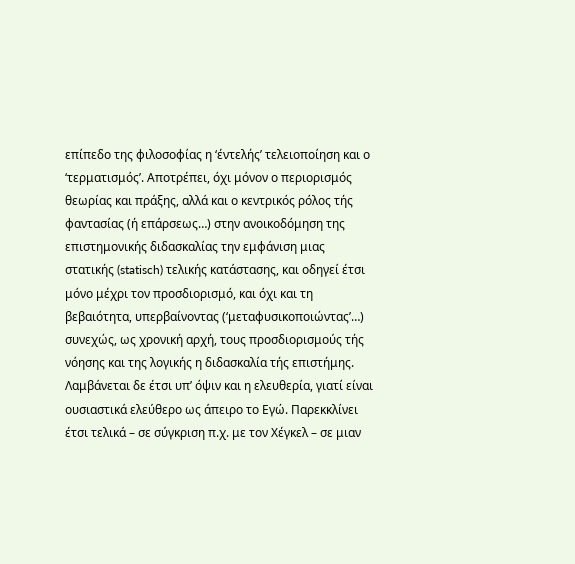επίπεδο της φιλοσοφίας η ‘έντελής’ τελειοποίηση και ο ‘τερματισμός’. Αποτρέπει, όχι μόνον ο περιορισμός θεωρίας και πράξης, αλλά και ο κεντρικός ρόλος τής φαντασίας (ή επάρσεως…) στην ανοικοδόμηση της επιστημονικής διδασκαλίας την εμφάνιση μιας στατικής (statisch) τελικής κατάστασης, και οδηγεί έτσι μόνο μέχρι τον προσδιορισμό, και όχι και τη βεβαιότητα, υπερβαίνοντας (‘μεταφυσικοποιώντας’…)  συνεχώς, ως χρονική αρχή, τους προσδιορισμούς τής νόησης και της λογικής η διδασκαλία τής επιστήμης. Λαμβάνεται δε έτσι υπ’ όψιν και η ελευθερία, γιατί είναι ουσιαστικά ελεύθερο ως άπειρο το Εγώ. Παρεκκλίνει έτσι τελικά – σε σύγκριση π.χ. με τον Χέγκελ – σε μιαν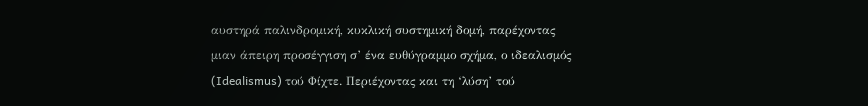αυστηρά παλινδρομική, κυκλική συστημική δομή, παρέχοντας μιαν άπειρη προσέγγιση σ’ ένα ευθύγραμμο σχήμα, ο ιδεαλισμός (Idealismus) τού Φίχτε. Περιέχοντας και τη ‘λύση’ τού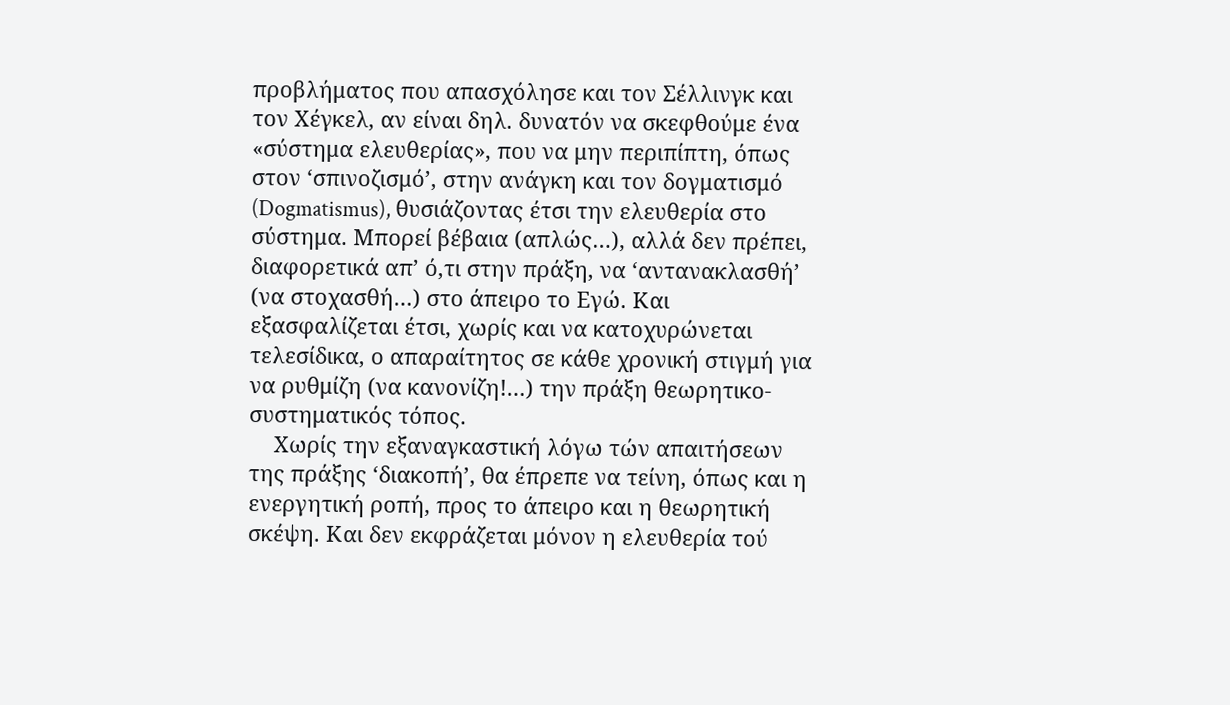προβλήματος που απασχόλησε και τον Σέλλινγκ και τον Χέγκελ, αν είναι δηλ. δυνατόν να σκεφθούμε ένα «σύστημα ελευθερίας», που να μην περιπίπτη, όπως στον ‘σπινοζισμό’, στην ανάγκη και τον δογματισμό (Dogmatismus), θυσιάζοντας έτσι την ελευθερία στο σύστημα. Μπορεί βέβαια (απλώς…), αλλά δεν πρέπει, διαφορετικά απ’ ό,τι στην πράξη, να ‘αντανακλασθή’ (να στοχασθή…) στο άπειρο το Εγώ. Και εξασφαλίζεται έτσι, χωρίς και να κατοχυρώνεται τελεσίδικα, ο απαραίτητος σε κάθε χρονική στιγμή για να ρυθμίζη (να κανονίζη!…) την πράξη θεωρητικο- συστηματικός τόπος.
     Xωρίς την εξαναγκαστική λόγω τών απαιτήσεων της πράξης ‘διακοπή’, θα έπρεπε να τείνη, όπως και η ενεργητική ροπή, προς το άπειρο και η θεωρητική σκέψη. Και δεν εκφράζεται μόνον η ελευθερία τού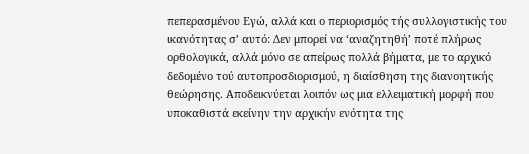πεπερασμένου Εγώ, αλλά και ο περιορισμός τής συλλογιστικής του ικανότητας σ’ αυτό: Δεν μπορεί να ‘αναζητηθή’ ποτέ πλήρως ορθολογικά, αλλά μόνο σε απείρως πολλά βήματα, με το αρχικό δεδομένο τού αυτοπροσδιορισμού, η διαίσθηση της διανοητικής θεώρησης. Αποδεικνύεται λοιπόν ως μια ελλειματική μορφή που υποκαθιστά εκείνην την αρχικήν ενότητα της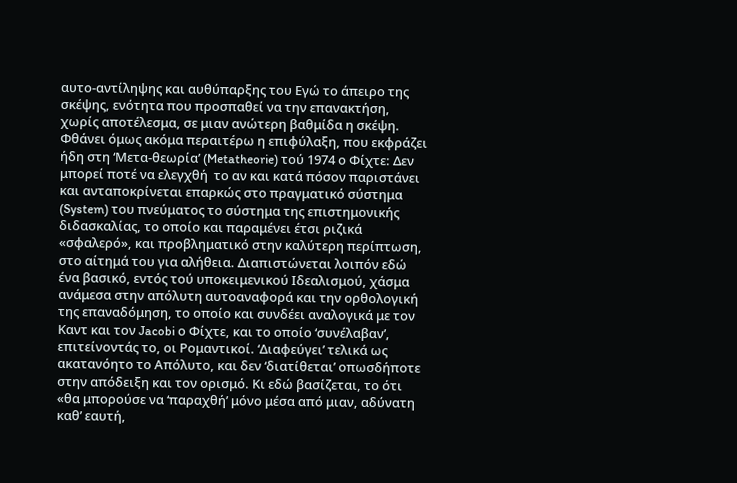αυτο-αντίληψης και αυθύπαρξης του Εγώ το άπειρο της σκέψης, ενότητα που προσπαθεί να την επανακτήση,  χωρίς αποτέλεσμα, σε μιαν ανώτερη βαθμίδα η σκέψη. Φθάνει όμως ακόμα περαιτέρω η επιφύλαξη, που εκφράζει ήδη στη ‘Μετα-θεωρία’ (Metatheorie) τού 1974 ο Φίχτε: Δεν μπορεί ποτέ να ελεγχθή  το αν και κατά πόσον παριστάνει και ανταποκρίνεται επαρκώς στο πραγματικό σύστημα (System) του πνεύματος το σύστημα της επιστημονικής διδασκαλίας, το οποίο και παραμένει έτσι ριζικά «σφαλερό», και προβληματικό στην καλύτερη περίπτωση, στο αίτημά του για αλήθεια. Διαπιστώνεται λοιπόν εδώ ένα βασικό, εντός τού υποκειμενικού Ιδεαλισμού, χάσμα ανάμεσα στην απόλυτη αυτοαναφορά και την ορθολογική της επαναδόμηση, το οποίο και συνδέει αναλογικά με τον Καντ και τον Jacobi ο Φίχτε, και το οποίο ‘συνέλαβαν’, επιτείνοντάς το, οι Ρομαντικοί. ‘Διαφεύγει’ τελικά ως ακατανόητο το Απόλυτο, και δεν ‘διατίθεται’ οπωσδήποτε στην απόδειξη και τον ορισμό. Kι εδώ βασίζεται, το ότι «θα μπορούσε να ‘παραχθή’ μόνο μέσα από μιαν, αδύνατη καθ’ εαυτή,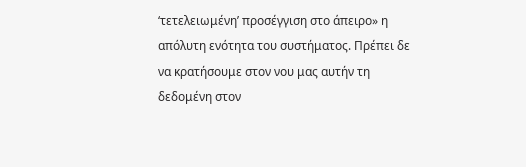‘τετελειωμένη’ προσέγγιση στο άπειρο» η απόλυτη ενότητα του συστήματος. Πρέπει δε να κρατήσουμε στον νου μας αυτήν τη δεδομένη στον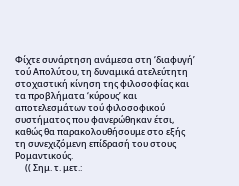Φίχτε συνάρτηση ανάμεσα στη ‘διαφυγή’ τού Απολύτου, τη δυναμικά ατελεύτητη στοχαστική κίνηση της φιλοσοφίας και τα προβλήματα ‘κύρους’ και αποτελεσμάτων τού φιλοσοφικού συστήματος που φανερώθηκαν έτσι, καθώς θα παρακολουθήσουμε στο εξής τη συνεχιζόμενη επίδρασή του στους Ρομαντικούς.
     (( Σημ. τ. μετ.: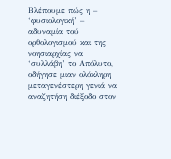Βλέπουμε πώς η – ‘φυσιολογική’ – αδυναμία τού ορθολογισμού και της νοησιαρχίας να ‘συλλάβη’ το Απόλυτο, οδήγησε μιαν ολόκληρη μεταγενέστερη γενιά να αναζητήση διέξοδο στον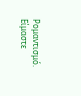Ρομαντισμό. Είμαστε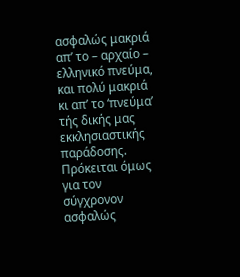ασφαλώς μακριά απ’ το – αρχαίο – ελληνικό πνεύμα, και πολύ μακριά κι απ’ το ‘πνεύμα’ τής δικής μας εκκλησιαστικής παράδοσης. Πρόκειται όμως για τον σύγχρονον ασφαλώς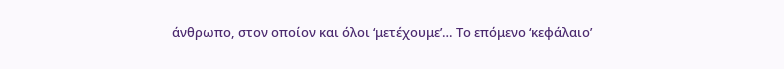άνθρωπο, στον οποίον και όλοι ‘μετέχουμε’… Το επόμενο ‘κεφάλαιο’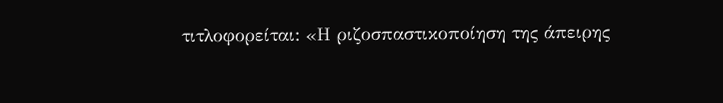τιτλοφορείται: «Η ριζοσπαστικοποίηση της άπειρης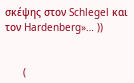σκέψης στον Schlegel και τον Hardenberg»… ))


      (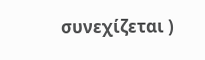συνεχίζεται )